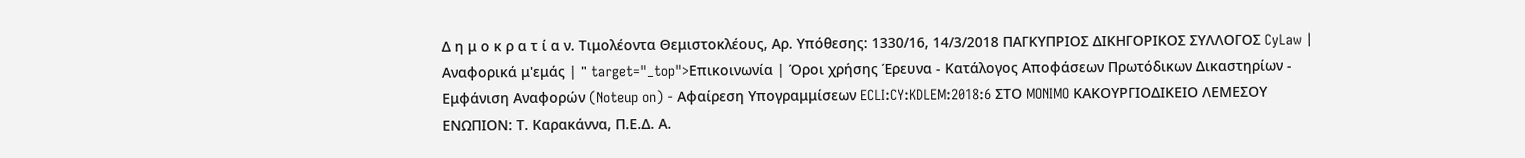Δ η μ ο κ ρ α τ ί α ν. Τιμολέοντα Θεμιστοκλέους, Αρ. Υπόθεσης: 1330/16, 14/3/2018 ΠΑΓΚΥΠΡΙΟΣ ΔΙΚΗΓΟΡΙΚΟΣ ΣΥΛΛΟΓΟΣ CyLaw | Αναφορικά μ'εμάς | " target="_top">Επικοινωνία | Όροι χρήσης Έρευνα - Κατάλογος Αποφάσεων Πρωτόδικων Δικαστηρίων - Εμφάνιση Αναφορών (Noteup on) - Αφαίρεση Υπογραμμίσεων ECLI:CY:KDLEM:2018:6 ΣΤΟ MONIMO ΚΑΚΟΥΡΓΙΟΔΙΚΕΙΟ ΛΕΜΕΣΟΥ ΕΝΩΠΙΟΝ: Τ. Καρακάννα, Π.Ε.Δ. Α.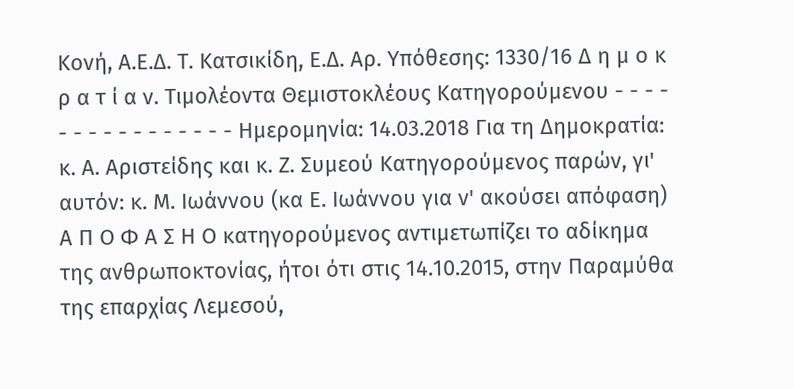Κονή, Α.Ε.Δ. Τ. Κατσικίδη, Ε.Δ. Αρ. Υπόθεσης: 1330/16 Δ η μ ο κ ρ α τ ί α ν. Τιμολέοντα Θεμιστοκλέους Κατηγορoύμενου - - - - - - - - - - - - - - - - Ημερομηνία: 14.03.2018 Για τη Δημοκρατία: κ. Α. Αριστείδης και κ. Ζ. Συμεού Κατηγορούμενος παρών, γι' αυτόν: κ. Μ. Ιωάννου (κα Ε. Ιωάννου για ν' ακούσει απόφαση) Α Π Ο Φ Α Σ Η Ο κατηγορούμενος αντιμετωπίζει το αδίκημα της ανθρωποκτονίας, ήτοι ότι στις 14.10.2015, στην Παραμύθα της επαρχίας Λεμεσού,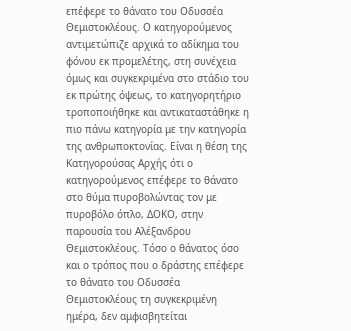επέφερε το θάνατο του Οδυσσέα Θεμιστοκλέους. Ο κατηγορούμενος αντιμετώπιζε αρχικά το αδίκημα του φόνου εκ προμελέτης, στη συνέχεια όμως και συγκεκριμένα στο στάδιο του εκ πρώτης όψεως, το κατηγορητήριο τροποποιήθηκε και αντικαταστάθηκε η πιο πάνω κατηγορία με την κατηγορία της ανθρωποκτονίας. Είναι η θέση της Κατηγορούσας Αρχής ότι ο κατηγορούμενος επέφερε το θάνατο στο θύμα πυροβολώντας τον με πυροβόλο όπλο, ΔΟΚΟ, στην παρουσία του Αλέξανδρου Θεμιστοκλέους. Τόσο ο θάνατος όσο και ο τρόπος που ο δράστης επέφερε το θάνατο του Οδυσσέα Θεμιστοκλέους τη συγκεκριμένη ημέρα, δεν αμφισβητείται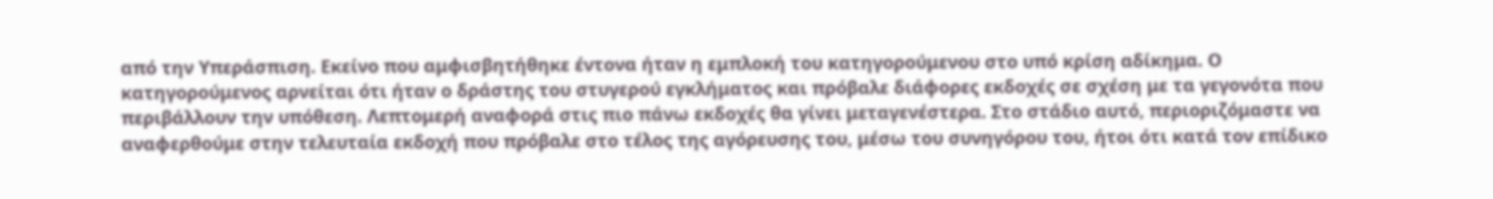από την Υπεράσπιση. Εκείνο που αμφισβητήθηκε έντονα ήταν η εμπλοκή του κατηγορούμενου στο υπό κρίση αδίκημα. Ο κατηγορούμενος αρνείται ότι ήταν ο δράστης του στυγερού εγκλήματος και πρόβαλε διάφορες εκδοχές σε σχέση με τα γεγονότα που περιβάλλουν την υπόθεση. Λεπτομερή αναφορά στις πιο πάνω εκδοχές θα γίνει μεταγενέστερα. Στο στάδιο αυτό, περιοριζόμαστε να αναφερθούμε στην τελευταία εκδοχή που πρόβαλε στο τέλος της αγόρευσης του, μέσω του συνηγόρου του, ήτοι ότι κατά τον επίδικο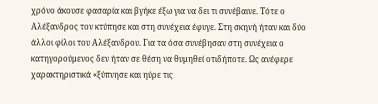χρόνο άκουσε φασαρία και βγήκε έξω για να δει τι συνέβαινε. Τότε ο Αλέξανδρος τον κτύπησε και στη συνέχεια έφυγε. Στη σκηνή ήταν και δύο άλλοι φίλοι του Αλέξανδρου. Για τα όσα συνέβησαν στη συνέχεια ο κατηγορούμενος δεν ήταν σε θέση να θυμηθεί οτιδήποτε. Ως ανέφερε χαρακτηριστικά «ξύπνησε και ηύρε τις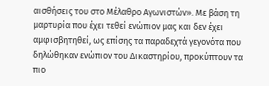αισθήσεις του στο Μέλαθρο Αγωνιστών». Με βάση τη μαρτυρία που έχει τεθεί ενώπιον μας και δεν έχει αμφισβητηθεί, ως επίσης τα παραδεχτά γεγονότα που δηλώθηκαν ενώπιον του Δικαστηρίου, προκύπτουν τα πιο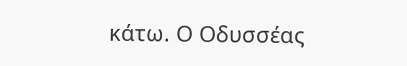κάτω. Ο Οδυσσέας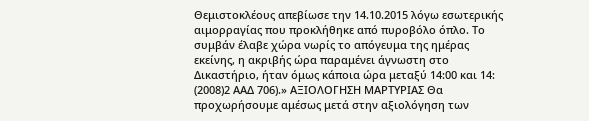Θεμιστοκλέους απεβίωσε την 14.10.2015 λόγω εσωτερικής αιμορραγίας που προκλήθηκε από πυροβόλο όπλο. Το συμβάν έλαβε χώρα νωρίς το απόγευμα της ημέρας εκείνης, η ακριβής ώρα παραμένει άγνωστη στο Δικαστήριο, ήταν όμως κάποια ώρα μεταξύ 14:00 και 14:
(2008)2 ΑΑΔ 706).» ΑΞΙΟΛΟΓΗΣΗ ΜΑΡΤΥΡΙΑΣ Θα προχωρήσουμε αμέσως μετά στην αξιολόγηση των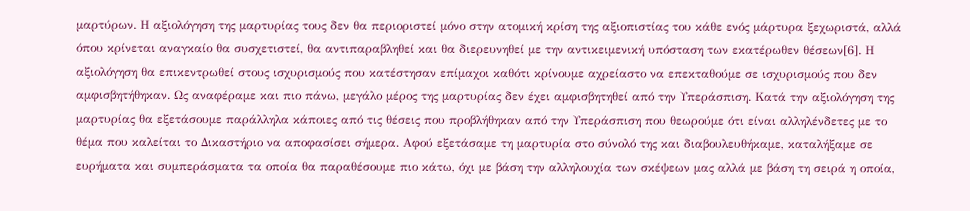μαρτύρων. Η αξιολόγηση της μαρτυρίας τους δεν θα περιοριστεί μόνο στην ατομική κρίση της αξιοπιστίας του κάθε ενός μάρτυρα ξεχωριστά, αλλά όπου κρίνεται αναγκαίο θα συσχετιστεί, θα αντιπαραβληθεί και θα διερευνηθεί με την αντικειμενική υπόσταση των εκατέρωθεν θέσεων[6]. Η αξιολόγηση θα επικεντρωθεί στους ισχυρισμούς που κατέστησαν επίμαχοι καθότι κρίνουμε αχρείαστο να επεκταθούμε σε ισχυρισμούς που δεν αμφισβητήθηκαν. Ως αναφέραμε και πιο πάνω, μεγάλο μέρος της μαρτυρίας δεν έχει αμφισβητηθεί από την Υπεράσπιση. Κατά την αξιολόγηση της μαρτυρίας θα εξετάσουμε παράλληλα κάποιες από τις θέσεις που προβλήθηκαν από την Υπεράσπιση που θεωρούμε ότι είναι αλληλένδετες με το θέμα που καλείται το Δικαστήριο να αποφασίσει σήμερα. Αφού εξετάσαμε τη μαρτυρία στο σύνολό της και διαβουλευθήκαμε, καταλήξαμε σε ευρήματα και συμπεράσματα τα οποία θα παραθέσουμε πιο κάτω, όχι με βάση την αλληλουχία των σκέψεων μας αλλά με βάση τη σειρά η οποία,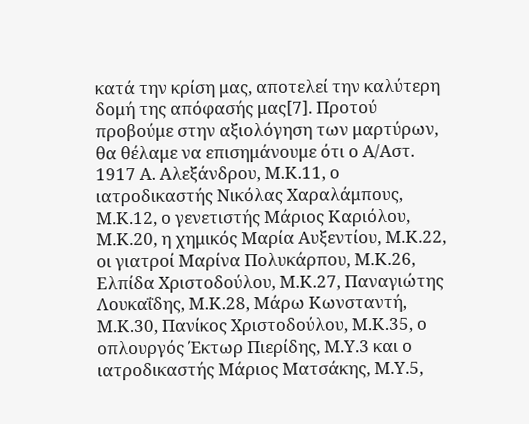κατά την κρίση μας, αποτελεί την καλύτερη δομή της απόφασής μας[7]. Προτού προβούμε στην αξιολόγηση των μαρτύρων, θα θέλαμε να επισημάνουμε ότι ο Α/Αστ. 1917 Α. Αλεξάνδρου, Μ.Κ.11, ο ιατροδικαστής Νικόλας Χαραλάμπους, Μ.Κ.12, ο γενετιστής Μάριος Καριόλου, Μ.Κ.20, η χημικός Μαρία Αυξεντίου, Μ.Κ.22, οι γιατροί Μαρίνα Πολυκάρπου, Μ.Κ.26, Ελπίδα Χριστοδούλου, Μ.Κ.27, Παναγιώτης Λουκαΐδης, Μ.Κ.28, Μάρω Κωνσταντή, Μ.Κ.30, Πανίκος Χριστοδούλου, Μ.Κ.35, ο οπλουργός Έκτωρ Πιερίδης, Μ.Υ.3 και ο ιατροδικαστής Μάριος Ματσάκης, Μ.Υ.5,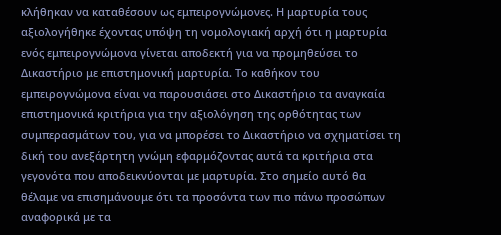κλήθηκαν να καταθέσουν ως εμπειρογνώμονες. Η μαρτυρία τους αξιολογήθηκε έχοντας υπόψη τη νομολογιακή αρχή ότι η μαρτυρία ενός εμπειρογνώμονα γίνεται αποδεκτή για να προμηθεύσει το Δικαστήριο με επιστημονική μαρτυρία. Το καθήκον του εμπειρογνώμονα είναι να παρουσιάσει στο Δικαστήριο τα αναγκαία επιστημονικά κριτήρια για την αξιολόγηση της ορθότητας των συμπερασμάτων του, για να μπορέσει το Δικαστήριο να σχηματίσει τη δική του ανεξάρτητη γνώμη εφαρμόζοντας αυτά τα κριτήρια στα γεγονότα που αποδεικνύονται με μαρτυρία. Στο σημείο αυτό θα θέλαμε να επισημάνουμε ότι τα προσόντα των πιο πάνω προσώπων αναφορικά με τα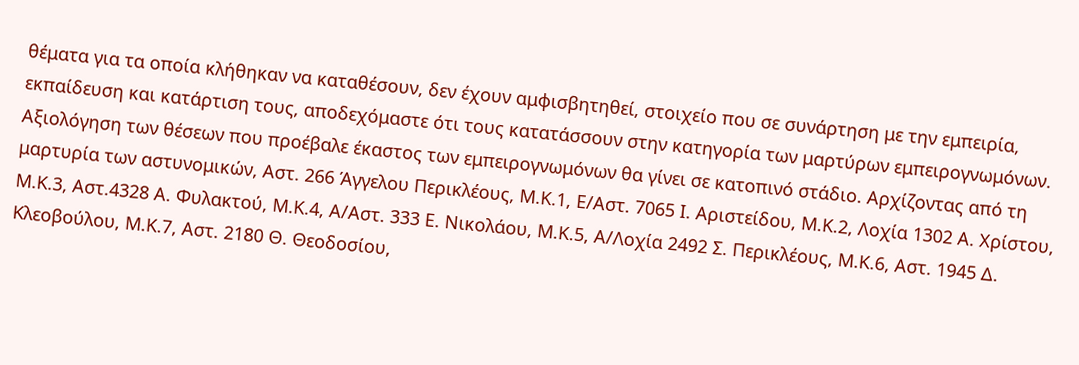θέματα για τα οποία κλήθηκαν να καταθέσουν, δεν έχουν αμφισβητηθεί, στοιχείο που σε συνάρτηση με την εμπειρία, εκπαίδευση και κατάρτιση τους, αποδεχόμαστε ότι τους κατατάσσουν στην κατηγορία των μαρτύρων εμπειρογνωμόνων. Αξιολόγηση των θέσεων που προέβαλε έκαστος των εμπειρογνωμόνων θα γίνει σε κατοπινό στάδιο. Αρχίζοντας από τη μαρτυρία των αστυνομικών, Αστ. 266 Άγγελου Περικλέους, Μ.Κ.1, Ε/Αστ. 7065 Ι. Αριστείδου, Μ.Κ.2, Λοχία 1302 Α. Χρίστου, Μ.Κ.3, Αστ.4328 Α. Φυλακτού, Μ.Κ.4, Α/Αστ. 333 Ε. Νικολάου, Μ.Κ.5, Α/Λοχία 2492 Σ. Περικλέους, Μ.Κ.6, Αστ. 1945 Δ. Κλεοβούλου, Μ.Κ.7, Αστ. 2180 Θ. Θεοδοσίου,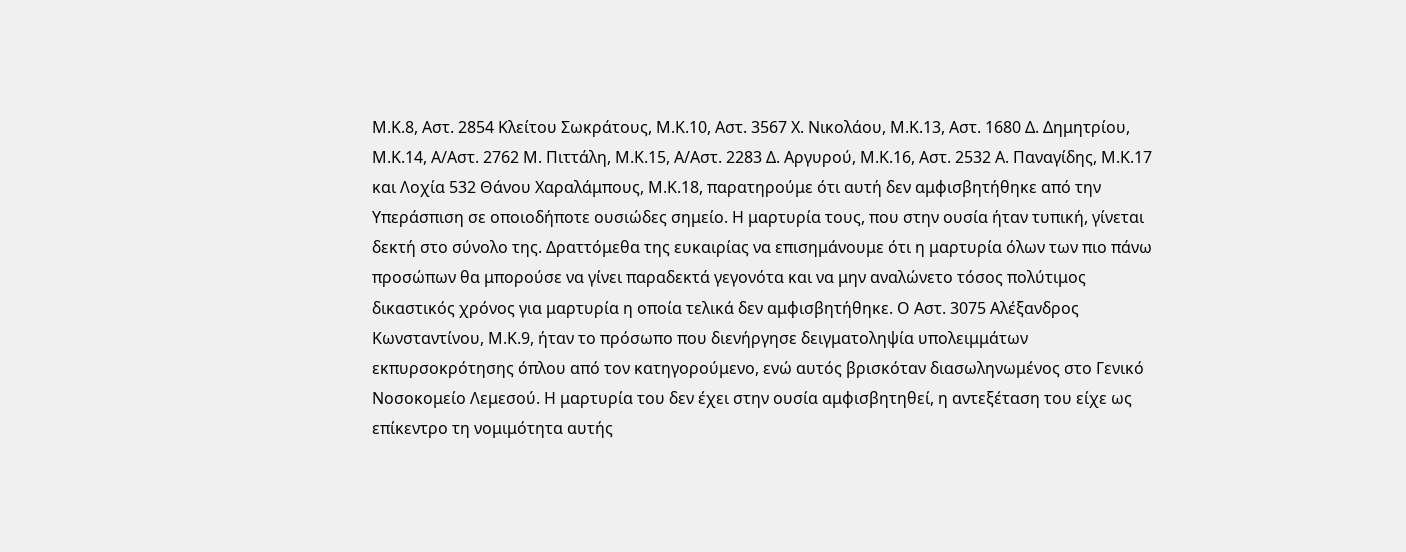Μ.Κ.8, Αστ. 2854 Κλείτου Σωκράτους, Μ.Κ.10, Αστ. 3567 Χ. Νικολάου, Μ.Κ.13, Αστ. 1680 Δ. Δημητρίου, Μ.Κ.14, Α/Αστ. 2762 Μ. Πιττάλη, Μ.Κ.15, Α/Αστ. 2283 Δ. Αργυρού, Μ.Κ.16, Αστ. 2532 Α. Παναγίδης, Μ.Κ.17 και Λοχία 532 Θάνου Χαραλάμπους, Μ.Κ.18, παρατηρούμε ότι αυτή δεν αμφισβητήθηκε από την Υπεράσπιση σε οποιοδήποτε ουσιώδες σημείο. Η μαρτυρία τους, που στην ουσία ήταν τυπική, γίνεται δεκτή στο σύνολο της. Δραττόμεθα της ευκαιρίας να επισημάνουμε ότι η μαρτυρία όλων των πιο πάνω προσώπων θα μπορούσε να γίνει παραδεκτά γεγονότα και να μην αναλώνετο τόσος πολύτιμος δικαστικός χρόνος για μαρτυρία η οποία τελικά δεν αμφισβητήθηκε. Ο Αστ. 3075 Αλέξανδρος Κωνσταντίνου, Μ.Κ.9, ήταν το πρόσωπο που διενήργησε δειγματοληψία υπολειμμάτων εκπυρσοκρότησης όπλου από τον κατηγορούμενο, ενώ αυτός βρισκόταν διασωληνωμένος στο Γενικό Νοσοκομείο Λεμεσού. Η μαρτυρία του δεν έχει στην ουσία αμφισβητηθεί, η αντεξέταση του είχε ως επίκεντρο τη νομιμότητα αυτής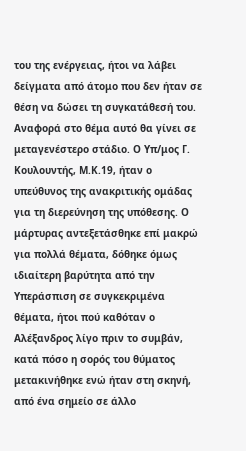του της ενέργειας, ήτοι να λάβει δείγματα από άτομο που δεν ήταν σε θέση να δώσει τη συγκατάθεσή του. Αναφορά στο θέμα αυτό θα γίνει σε μεταγενέστερο στάδιο. Ο Υπ/μος Γ. Κουλουντής, Μ.Κ.19, ήταν ο υπεύθυνος της ανακριτικής ομάδας για τη διερεύνηση της υπόθεσης. Ο μάρτυρας αντεξετάσθηκε επί μακρώ για πολλά θέματα, δόθηκε όμως ιδιαίτερη βαρύτητα από την Υπεράσπιση σε συγκεκριμένα θέματα, ήτοι πού καθόταν ο Αλέξανδρος λίγο πριν το συμβάν, κατά πόσο η σορός του θύματος μετακινήθηκε ενώ ήταν στη σκηνή, από ένα σημείο σε άλλο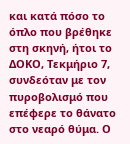και κατά πόσο το όπλο που βρέθηκε στη σκηνή, ήτοι το ΔΟΚΟ, Τεκμήριο 7, συνδεόταν με τον πυροβολισμό που επέφερε το θάνατο στο νεαρό θύμα. Ο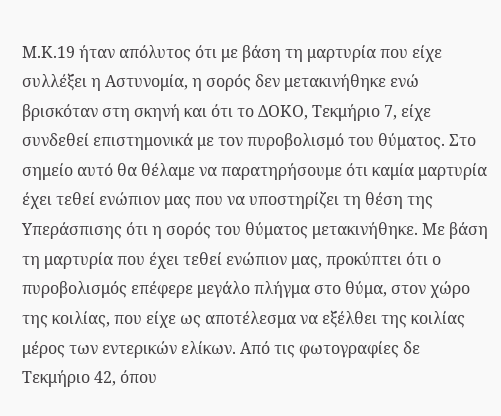Μ.Κ.19 ήταν απόλυτος ότι με βάση τη μαρτυρία που είχε συλλέξει η Αστυνομία, η σορός δεν μετακινήθηκε ενώ βρισκόταν στη σκηνή και ότι το ΔΟΚΟ, Τεκμήριο 7, είχε συνδεθεί επιστημονικά με τον πυροβολισμό του θύματος. Στο σημείο αυτό θα θέλαμε να παρατηρήσουμε ότι καμία μαρτυρία έχει τεθεί ενώπιον μας που να υποστηρίζει τη θέση της Υπεράσπισης ότι η σορός του θύματος μετακινήθηκε. Με βάση τη μαρτυρία που έχει τεθεί ενώπιον μας, προκύπτει ότι ο πυροβολισμός επέφερε μεγάλο πλήγμα στο θύμα, στον χώρο της κοιλίας, που είχε ως αποτέλεσμα να εξέλθει της κοιλίας μέρος των εντερικών ελίκων. Από τις φωτογραφίες δε Τεκμήριο 42, όπου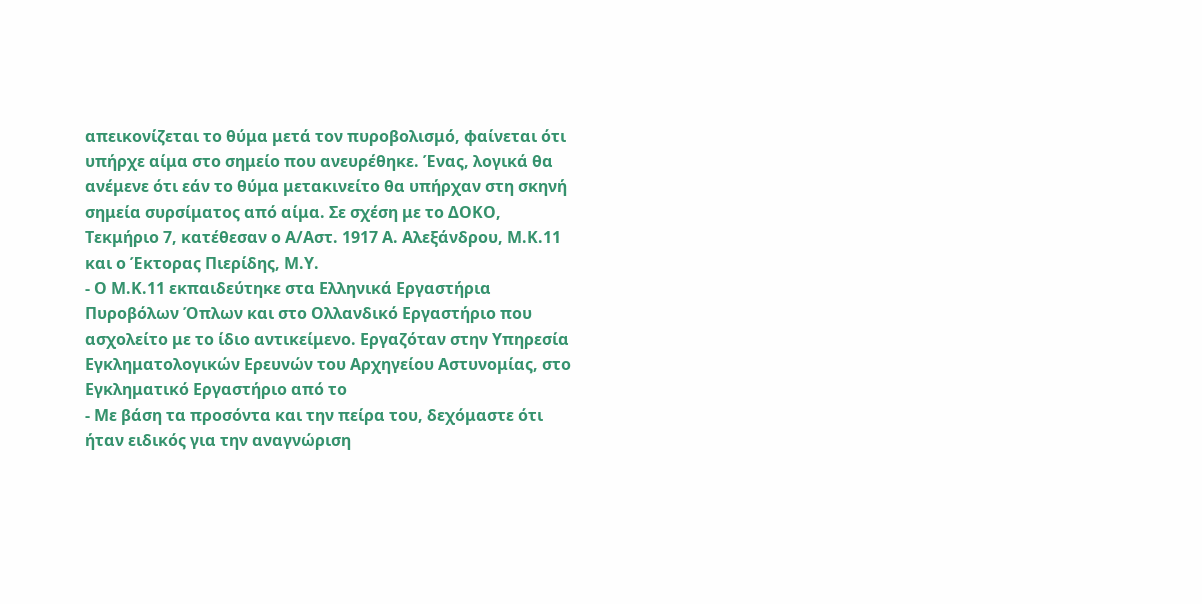απεικονίζεται το θύμα μετά τον πυροβολισμό, φαίνεται ότι υπήρχε αίμα στο σημείο που ανευρέθηκε. Ένας, λογικά θα ανέμενε ότι εάν το θύμα μετακινείτο θα υπήρχαν στη σκηνή σημεία συρσίματος από αίμα. Σε σχέση με το ΔΟΚΟ, Τεκμήριο 7, κατέθεσαν ο Α/Αστ. 1917 Α. Αλεξάνδρου, Μ.Κ.11 και ο Έκτορας Πιερίδης, Μ.Υ.
- Ο Μ.Κ.11 εκπαιδεύτηκε στα Ελληνικά Εργαστήρια Πυροβόλων Όπλων και στο Ολλανδικό Εργαστήριο που ασχολείτο με το ίδιο αντικείμενο. Εργαζόταν στην Υπηρεσία Εγκληματολογικών Ερευνών του Αρχηγείου Αστυνομίας, στο Εγκληματικό Εργαστήριο από το
- Με βάση τα προσόντα και την πείρα του, δεχόμαστε ότι ήταν ειδικός για την αναγνώριση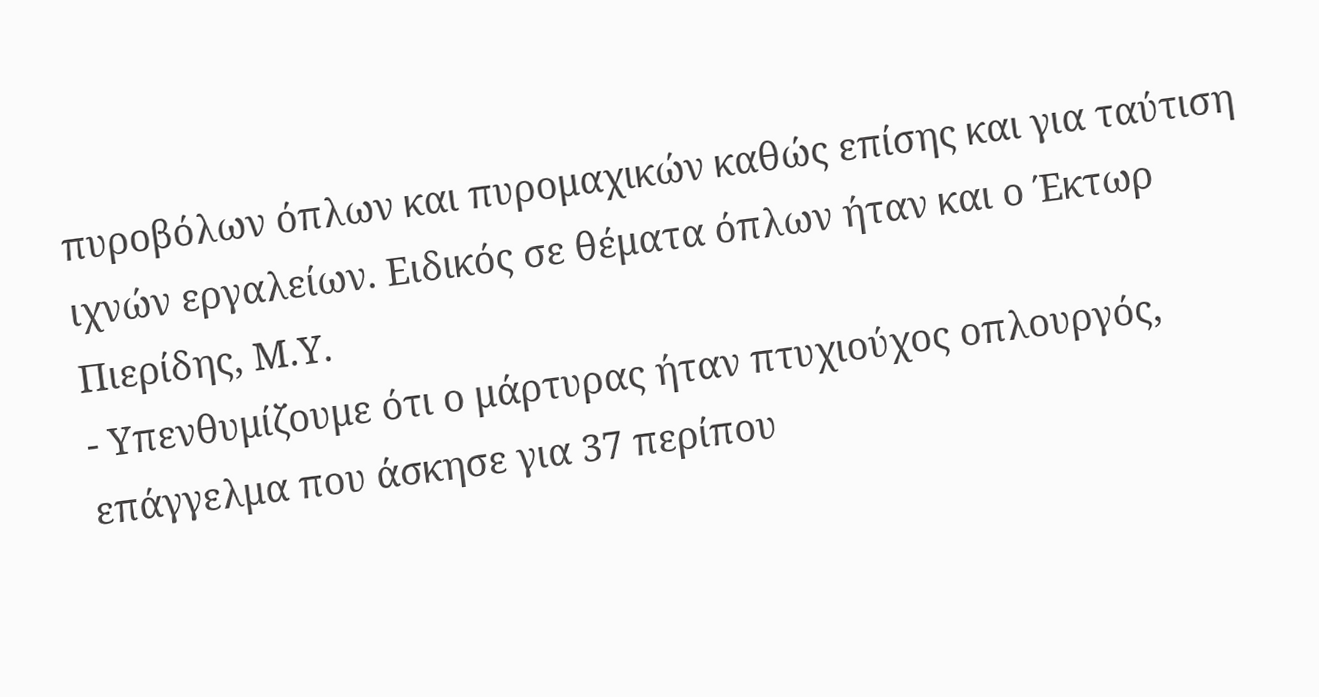πυροβόλων όπλων και πυρομαχικών καθώς επίσης και για ταύτιση ιχνών εργαλείων. Ειδικός σε θέματα όπλων ήταν και ο Έκτωρ Πιερίδης, Μ.Υ.
- Υπενθυμίζουμε ότι ο μάρτυρας ήταν πτυχιούχος οπλουργός, επάγγελμα που άσκησε για 37 περίπου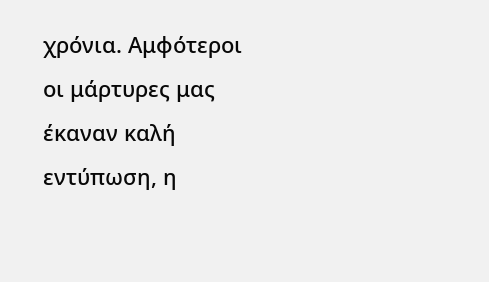χρόνια. Αμφότεροι οι μάρτυρες μας έκαναν καλή εντύπωση, η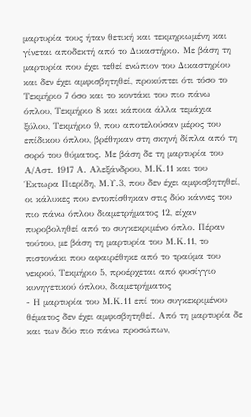μαρτυρία τους ήταν θετική και τεκμηριωμένη και γίνεται αποδεκτή από το Δικαστήριο. Με βάση τη μαρτυρία που έχει τεθεί ενώπιον του Δικαστηρίου και δεν έχει αμφισβητηθεί, προκύπτει ότι τόσο το Τεκμήριο 7 όσο και το κοντάκι του πιο πάνω όπλου, Τεκμήριο 8 και κάποια άλλα τεμάχια ξύλου, Τεκμήριο 9, που αποτελούσαν μέρος του επίδικου όπλου, βρέθηκαν στη σκηνή δίπλα από τη σορό του θύματος. Με βάση δε τη μαρτυρία του Α/Αστ. 1917 Α. Αλεξάνδρου, Μ.Κ.11 και του Έκτωρα Πιερίδη, Μ.Υ.3, που δεν έχει αμφισβητηθεί, οι κάλυκες που εντοπίσθηκαν στις δύο κάννες του πιο πάνω όπλου διαμετρήματος 12, είχαν πυροβοληθεί από το συγκεκριμένο όπλο. Πέραν τούτου, με βάση τη μαρτυρία του Μ.Κ.11, το πιστονάκι που αφαιρέθηκε από το τραύμα του νεκρού, Τεκμήριο 5, προέρχεται από φυσίγγιο κυνηγετικού όπλου, διαμετρήματος
- Η μαρτυρία του Μ.Κ.11 επί του συγκεκριμένου θέματος δεν έχει αμφισβητηθεί. Από τη μαρτυρία δε και των δύο πιο πάνω προσώπων,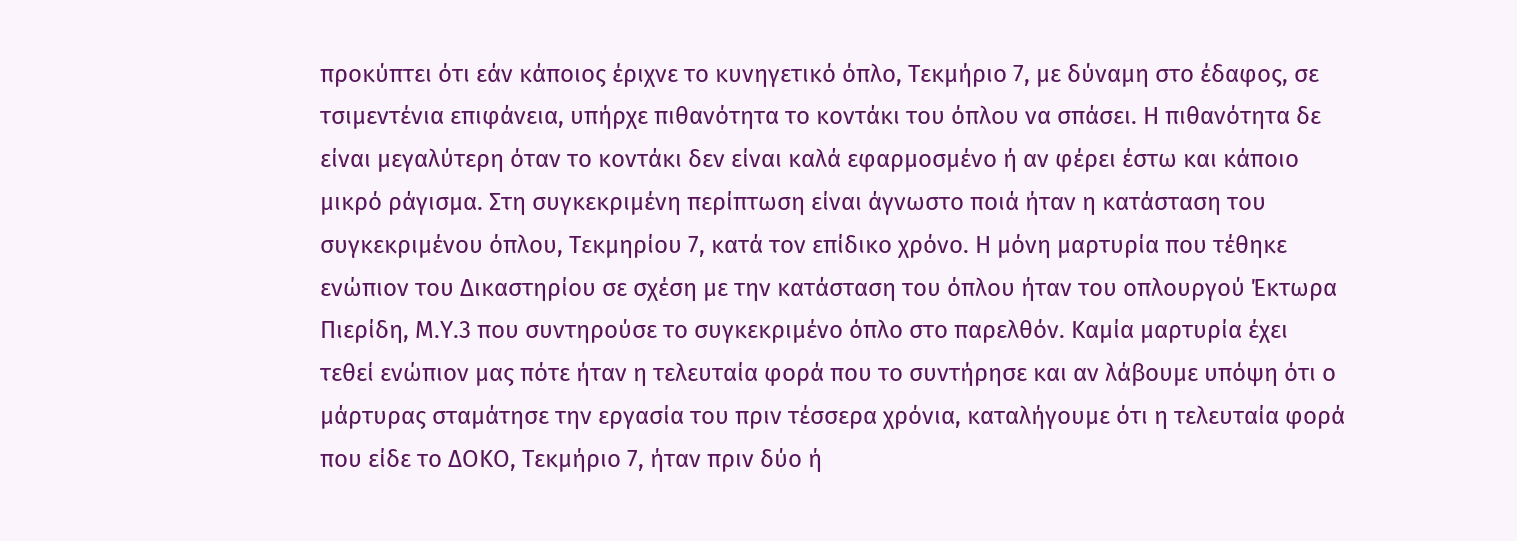προκύπτει ότι εάν κάποιος έριχνε το κυνηγετικό όπλο, Τεκμήριο 7, με δύναμη στο έδαφος, σε τσιμεντένια επιφάνεια, υπήρχε πιθανότητα το κοντάκι του όπλου να σπάσει. Η πιθανότητα δε είναι μεγαλύτερη όταν το κοντάκι δεν είναι καλά εφαρμοσμένο ή αν φέρει έστω και κάποιο μικρό ράγισμα. Στη συγκεκριμένη περίπτωση είναι άγνωστο ποιά ήταν η κατάσταση του συγκεκριμένου όπλου, Τεκμηρίου 7, κατά τον επίδικο χρόνο. Η μόνη μαρτυρία που τέθηκε ενώπιον του Δικαστηρίου σε σχέση με την κατάσταση του όπλου ήταν του οπλουργού Έκτωρα Πιερίδη, Μ.Υ.3 που συντηρούσε το συγκεκριμένο όπλο στο παρελθόν. Καμία μαρτυρία έχει τεθεί ενώπιον μας πότε ήταν η τελευταία φορά που το συντήρησε και αν λάβουμε υπόψη ότι ο μάρτυρας σταμάτησε την εργασία του πριν τέσσερα χρόνια, καταλήγουμε ότι η τελευταία φορά που είδε το ΔΟΚΟ, Τεκμήριο 7, ήταν πριν δύο ή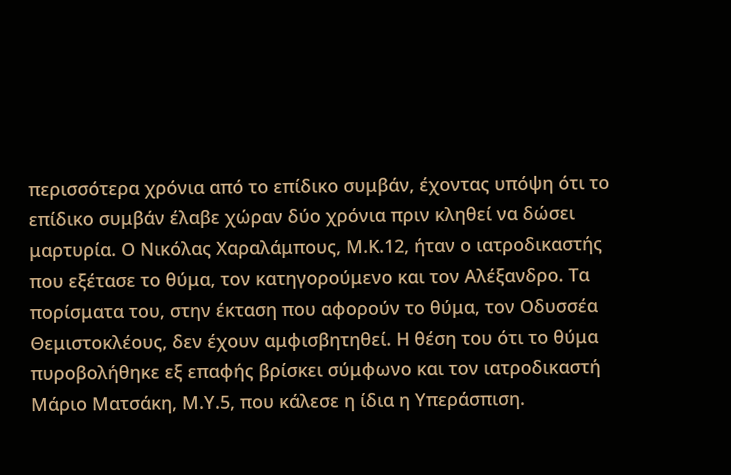περισσότερα χρόνια από το επίδικο συμβάν, έχοντας υπόψη ότι το επίδικο συμβάν έλαβε χώραν δύο χρόνια πριν κληθεί να δώσει μαρτυρία. Ο Νικόλας Χαραλάμπους, Μ.Κ.12, ήταν ο ιατροδικαστής που εξέτασε το θύμα, τον κατηγορούμενο και τον Αλέξανδρο. Τα πορίσματα του, στην έκταση που αφορούν το θύμα, τον Οδυσσέα Θεμιστοκλέους, δεν έχουν αμφισβητηθεί. Η θέση του ότι το θύμα πυροβολήθηκε εξ επαφής βρίσκει σύμφωνο και τον ιατροδικαστή Μάριο Ματσάκη, Μ.Υ.5, που κάλεσε η ίδια η Υπεράσπιση.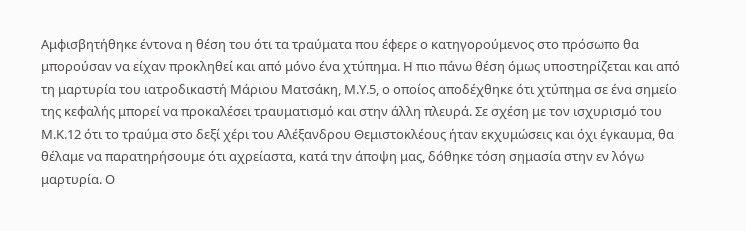Αμφισβητήθηκε έντονα η θέση του ότι τα τραύματα που έφερε ο κατηγορούμενος στο πρόσωπο θα μπορούσαν να είχαν προκληθεί και από μόνο ένα χτύπημα. Η πιο πάνω θέση όμως υποστηρίζεται και από τη μαρτυρία του ιατροδικαστή Μάριου Ματσάκη, Μ.Υ.5, ο οποίος αποδέχθηκε ότι χτύπημα σε ένα σημείο της κεφαλής μπορεί να προκαλέσει τραυματισμό και στην άλλη πλευρά. Σε σχέση με τον ισχυρισμό του Μ.Κ.12 ότι το τραύμα στο δεξί χέρι του Αλέξανδρου Θεμιστοκλέους ήταν εκχυμώσεις και όχι έγκαυμα, θα θέλαμε να παρατηρήσουμε ότι αχρείαστα, κατά την άποψη μας, δόθηκε τόση σημασία στην εν λόγω μαρτυρία. Ο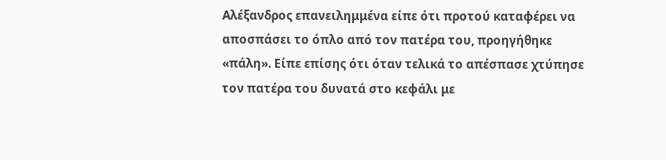Αλέξανδρος επανειλημμένα είπε ότι προτού καταφέρει να αποσπάσει το όπλο από τον πατέρα του, προηγήθηκε «πάλη». Είπε επίσης ότι όταν τελικά το απέσπασε χτύπησε τον πατέρα του δυνατά στο κεφάλι με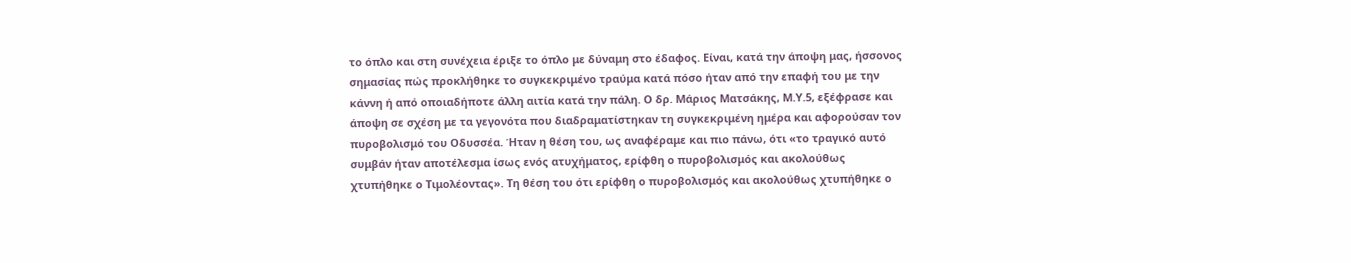το όπλο και στη συνέχεια έριξε το όπλο με δύναμη στο έδαφος. Είναι, κατά την άποψη μας, ήσσονος σημασίας πώς προκλήθηκε το συγκεκριμένο τραύμα κατά πόσο ήταν από την επαφή του με την κάννη ή από οποιαδήποτε άλλη αιτία κατά την πάλη. Ο δρ. Μάριος Ματσάκης, Μ.Υ.5, εξέφρασε και άποψη σε σχέση με τα γεγονότα που διαδραματίστηκαν τη συγκεκριμένη ημέρα και αφορούσαν τον πυροβολισμό του Οδυσσέα. Ήταν η θέση του, ως αναφέραμε και πιο πάνω, ότι «το τραγικό αυτό συμβάν ήταν αποτέλεσμα ίσως ενός ατυχήματος, ερίφθη ο πυροβολισμός και ακολούθως χτυπήθηκε ο Τιμολέοντας». Τη θέση του ότι ερίφθη ο πυροβολισμός και ακολούθως χτυπήθηκε ο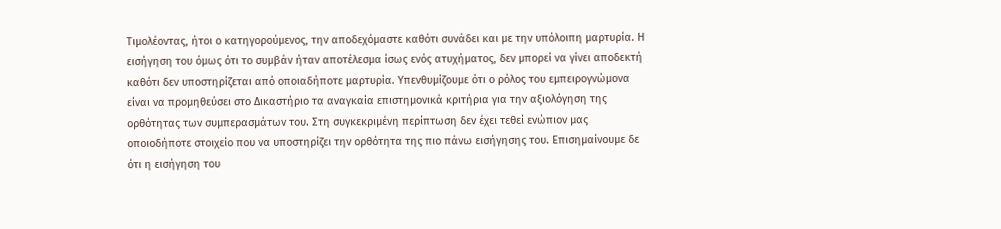Τιμολέοντας, ήτοι ο κατηγορούμενος, την αποδεχόμαστε καθότι συνάδει και με την υπόλοιπη μαρτυρία. Η εισήγηση του όμως ότι το συμβάν ήταν αποτέλεσμα ίσως ενός ατυχήματος, δεν μπορεί να γίνει αποδεκτή καθότι δεν υποστηρίζεται από οποιαδήποτε μαρτυρία. Υπενθυμίζουμε ότι ο ρόλος του εμπειρογνώμονα είναι να προμηθεύσει στο Δικαστήριο τα αναγκαία επιστημονικά κριτήρια για την αξιολόγηση της ορθότητας των συμπερασμάτων του. Στη συγκεκριμένη περίπτωση δεν έχει τεθεί ενώπιον μας οποιοδήποτε στοιχείο που να υποστηρίζει την ορθότητα της πιο πάνω εισήγησης του. Επισημαίνουμε δε ότι η εισήγηση του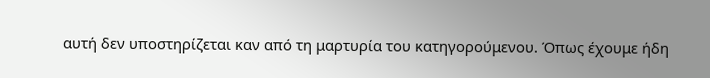αυτή δεν υποστηρίζεται καν από τη μαρτυρία του κατηγορούμενου. Όπως έχουμε ήδη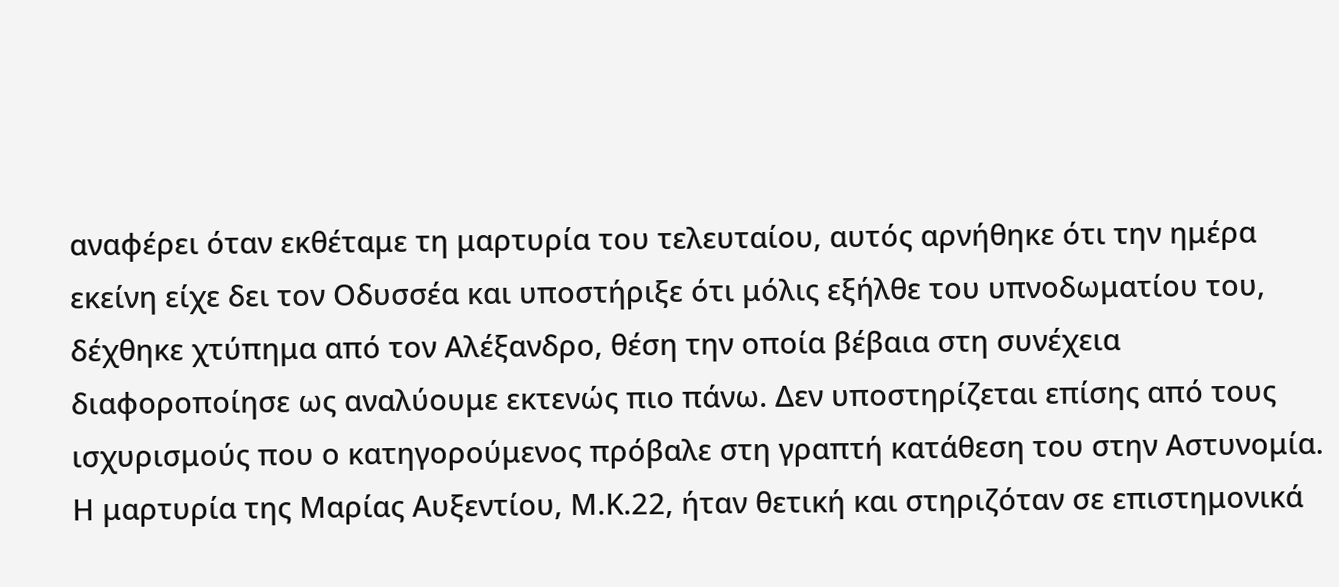αναφέρει όταν εκθέταμε τη μαρτυρία του τελευταίου, αυτός αρνήθηκε ότι την ημέρα εκείνη είχε δει τον Οδυσσέα και υποστήριξε ότι μόλις εξήλθε του υπνοδωματίου του, δέχθηκε χτύπημα από τον Αλέξανδρο, θέση την οποία βέβαια στη συνέχεια διαφοροποίησε ως αναλύουμε εκτενώς πιο πάνω. Δεν υποστηρίζεται επίσης από τους ισχυρισμούς που ο κατηγορούμενος πρόβαλε στη γραπτή κατάθεση του στην Αστυνομία. Η μαρτυρία της Μαρίας Αυξεντίου, Μ.Κ.22, ήταν θετική και στηριζόταν σε επιστημονικά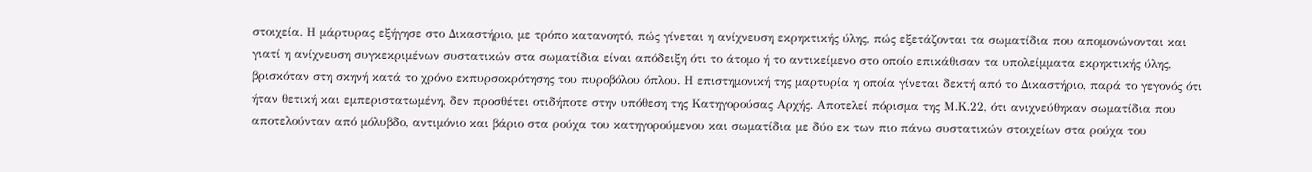στοιχεία. Η μάρτυρας εξήγησε στο Δικαστήριο, με τρόπο κατανοητό, πώς γίνεται η ανίχνευση εκρηκτικής ύλης, πώς εξετάζονται τα σωματίδια που απομονώνονται και γιατί η ανίχνευση συγκεκριμένων συστατικών στα σωματίδια είναι απόδειξη ότι το άτομο ή το αντικείμενο στο οποίο επικάθισαν τα υπολείμματα εκρηκτικής ύλης, βρισκόταν στη σκηνή κατά το χρόνο εκπυρσοκρότησης του πυροβόλου όπλου. Η επιστημονική της μαρτυρία η οποία γίνεται δεκτή από το Δικαστήριο, παρά το γεγονός ότι ήταν θετική και εμπεριστατωμένη, δεν προσθέτει οτιδήποτε στην υπόθεση της Κατηγορούσας Αρχής. Αποτελεί πόρισμα της Μ.Κ.22, ότι ανιχνεύθηκαν σωματίδια που αποτελούνταν από μόλυβδο, αντιμόνιο και βάριο στα ρούχα του κατηγορούμενου και σωματίδια με δύο εκ των πιο πάνω συστατικών στοιχείων στα ρούχα του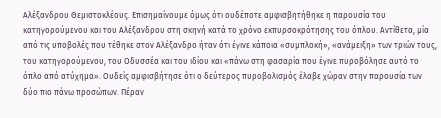Αλέξανδρου Θεμιστοκλέους. Επισημαίνουμε όμως ότι ουδέποτε αμφισβητήθηκε η παρουσία του κατηγορούμενου και του Αλέξανδρου στη σκηνή κατά το χρόνο εκπυρσοκρότησης του όπλου. Αντίθετα, μία από τις υποβολές που τέθηκε στον Αλέξανδρο ήταν ότι έγινε κάποια «συμπλοκή», «ανάμειξη» των τριών τους, του κατηγορούμενου, του Οδυσσέα και του ιδίου και «πάνω στη φασαρία που έγινε πυροβόλησε αυτό το όπλο από ατύχημα». Ουδείς αμφισβήτησε ότι ο δεύτερος πυροβολισμός έλαβε χώραν στην παρουσία των δύο πιο πάνω προσώπων. Πέραν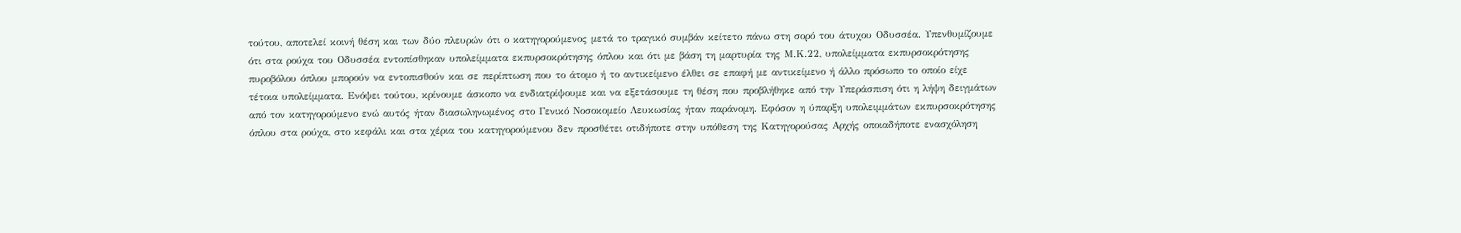τούτου, αποτελεί κοινή θέση και των δύο πλευρών ότι ο κατηγορούμενος μετά το τραγικό συμβάν κείτετο πάνω στη σορό του άτυχου Οδυσσέα. Υπενθυμίζουμε ότι στα ρούχα του Οδυσσέα εντοπίσθηκαν υπολείμματα εκπυρσοκρότησης όπλου και ότι με βάση τη μαρτυρία της Μ.Κ.22, υπολείμματα εκπυρσοκρότησης πυροβόλου όπλου μπορούν να εντοπισθούν και σε περίπτωση που το άτομο ή το αντικείμενο έλθει σε επαφή με αντικείμενο ή άλλο πρόσωπο το οποίο είχε τέτοια υπολείμματα. Ενόψει τούτου, κρίνουμε άσκοπο να ενδιατρίψουμε και να εξετάσουμε τη θέση που προβλήθηκε από την Υπεράσπιση ότι η λήψη δειγμάτων από τον κατηγορούμενο ενώ αυτός ήταν διασωληνωμένος στο Γενικό Νοσοκομείο Λευκωσίας ήταν παράνομη. Εφόσον η ύπαρξη υπολειμμάτων εκπυρσοκρότησης όπλου στα ρούχα, στο κεφάλι και στα χέρια του κατηγορούμενου δεν προσθέτει οτιδήποτε στην υπόθεση της Κατηγορούσας Αρχής οποιαδήποτε ενασχόληση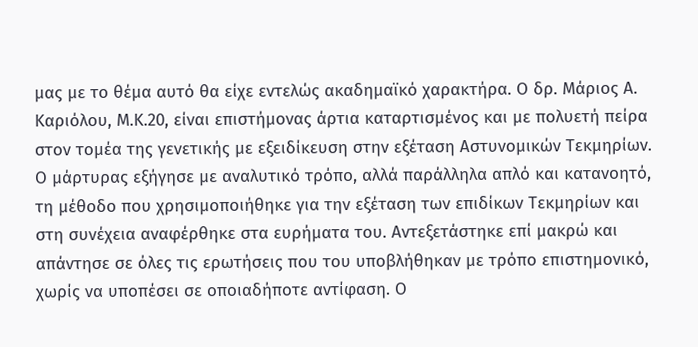μας με το θέμα αυτό θα είχε εντελώς ακαδημαϊκό χαρακτήρα. Ο δρ. Μάριος Α. Καριόλου, Μ.Κ.20, είναι επιστήμονας άρτια καταρτισμένος και με πολυετή πείρα στον τομέα της γενετικής με εξειδίκευση στην εξέταση Αστυνομικών Τεκμηρίων. Ο μάρτυρας εξήγησε με αναλυτικό τρόπο, αλλά παράλληλα απλό και κατανοητό, τη μέθοδο που χρησιμοποιήθηκε για την εξέταση των επιδίκων Τεκμηρίων και στη συνέχεια αναφέρθηκε στα ευρήματα του. Αντεξετάστηκε επί μακρώ και απάντησε σε όλες τις ερωτήσεις που του υποβλήθηκαν με τρόπο επιστημονικό, χωρίς να υποπέσει σε οποιαδήποτε αντίφαση. Ο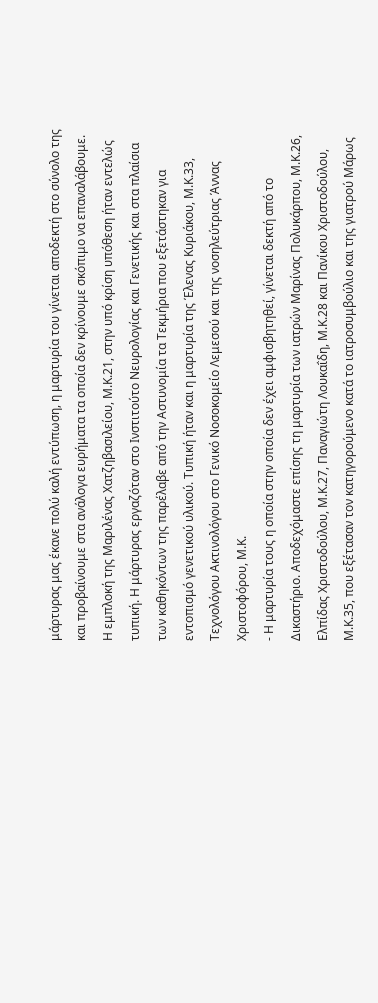μάρτυρας μας έκανε πολύ καλή εντύπωση, η μαρτυρία του γίνεται αποδεκτή στο σύνολο της και προβαίνουμε στα ανάλογα ευρήματα τα οποία δεν κρίνουμε σκόπιμο να επαναλάβουμε. Η εμπλοκή της Μαριλένας Χατζηβασιλείου, Μ.Κ.21, στην υπό κρίση υπόθεση ήταν εντελώς τυπική. Η μάρτυρας εργαζόταν στο Ινστιτούτο Νευρολογίας και Γενετικής και στα πλαίσια των καθηκόντων της παρέλαβε από την Αστυνομία τα Τεκμήρια που εξετάστηκαν για εντοπισμό γενετικού υλικού. Τυπική ήταν και η μαρτυρία της Έλενας Κυριάκου, Μ.Κ.33, Τεχνολόγου Ακτινολόγου στο Γενικό Νοσοκομείο Λεμεσού και της νοσηλεύτριας Άννας Χριστοφόρου, Μ.Κ.
- Η μαρτυρία τους η οποία στην οποία δεν έχει αμφισβητηθεί, γίνεται δεκτή από το Δικαστήριο. Αποδεχόμαστε επίσης τη μαρτυρία των ιατρών Μαρίνας Πολυκάρπου, Μ.Κ.26, Ελπίδας Χριστοδούλου, Μ.Κ.27, Παναγιώτη Λουκαΐδη, Μ.Κ.28 και Πανίκου Χριστοδούλου, Μ.Κ.35, που εξέτασαν τον κατηγορούμενο κατά το ιατροσυμβούλιο και της γιατρού Μάρως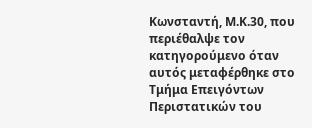Κωνσταντή, Μ.Κ.30, που περιέθαλψε τον κατηγορούμενο όταν αυτός μεταφέρθηκε στο Τμήμα Επειγόντων Περιστατικών του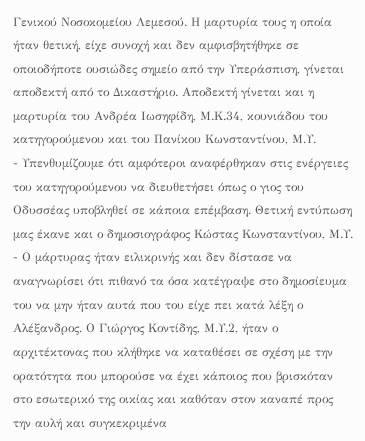Γενικού Νοσοκομείου Λεμεσού. Η μαρτυρία τους η οποία ήταν θετική, είχε συνοχή και δεν αμφισβητήθηκε σε οποιοδήποτε ουσιώδες σημείο από την Υπεράσπιση, γίνεται αποδεκτή από το Δικαστήριο. Αποδεκτή γίνεται και η μαρτυρία του Ανδρέα Ιωσηφίδη, Μ.Κ.34, κουνιάδου του κατηγορούμενου και του Πανίκου Κωνσταντίνου, Μ.Υ.
- Υπενθυμίζουμε ότι αμφότεροι αναφέρθηκαν στις ενέργειες του κατηγορούμενου να διευθετήσει όπως ο γιος του Οδυσσέας υποβληθεί σε κάποια επέμβαση. Θετική εντύπωση μας έκανε και ο δημοσιογράφος Κώστας Κωνσταντίνου, Μ.Υ.
- Ο μάρτυρας ήταν ειλικρινής και δεν δίστασε να αναγνωρίσει ότι πιθανό τα όσα κατέγραψε στο δημοσίευμα του να μην ήταν αυτά που του είχε πει κατά λέξη ο Αλέξανδρος. Ο Γιώργος Κοντίδης, Μ.Υ.2, ήταν ο αρχιτέκτονας που κλήθηκε να καταθέσει σε σχέση με την ορατότητα που μπορούσε να έχει κάποιος που βρισκόταν στο εσωτερικό της οικίας και καθόταν στον καναπέ προς την αυλή και συγκεκριμένα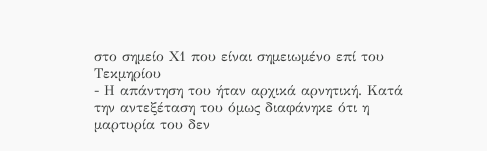στο σημείο Χ1 που είναι σημειωμένο επί του Τεκμηρίου
- Η απάντηση του ήταν αρχικά αρνητική. Κατά την αντεξέταση του όμως διαφάνηκε ότι η μαρτυρία του δεν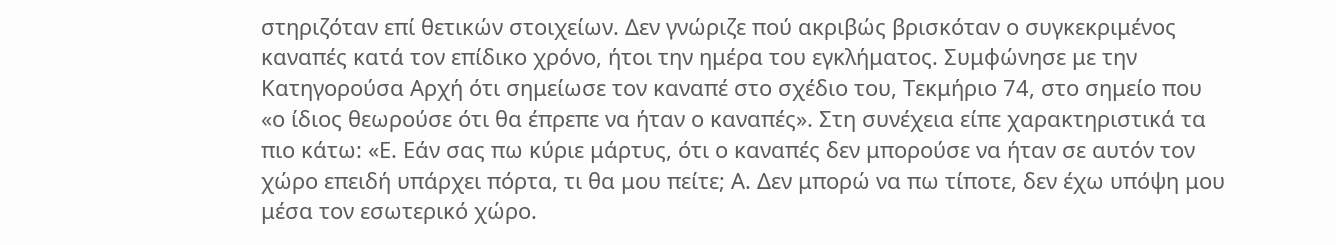στηριζόταν επί θετικών στοιχείων. Δεν γνώριζε πού ακριβώς βρισκόταν ο συγκεκριμένος καναπές κατά τον επίδικο χρόνο, ήτοι την ημέρα του εγκλήματος. Συμφώνησε με την Κατηγορούσα Αρχή ότι σημείωσε τον καναπέ στο σχέδιο του, Τεκμήριο 74, στο σημείο που «ο ίδιος θεωρούσε ότι θα έπρεπε να ήταν ο καναπές». Στη συνέχεια είπε χαρακτηριστικά τα πιο κάτω: «Ε. Εάν σας πω κύριε μάρτυς, ότι ο καναπές δεν μπορούσε να ήταν σε αυτόν τον χώρο επειδή υπάρχει πόρτα, τι θα μου πείτε; Α. Δεν μπορώ να πω τίποτε, δεν έχω υπόψη μου μέσα τον εσωτερικό χώρο.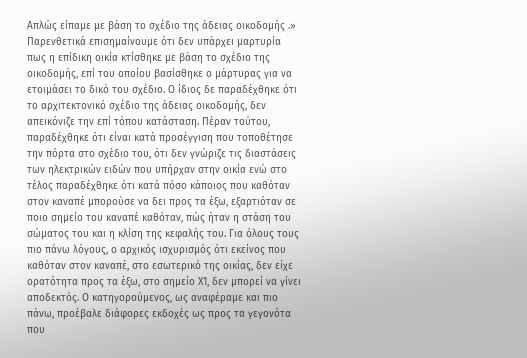Απλώς είπαμε με βάση το σχέδιο της άδειας οικοδομής .» Παρενθετικά επισημαίνουμε ότι δεν υπάρχει μαρτυρία πως η επίδικη οικία κτίσθηκε με βάση το σχέδιο της οικοδομής, επί του οποίου βασίσθηκε ο μάρτυρας για να ετοιμάσει το δικό του σχέδιο. Ο ίδιος δε παραδέχθηκε ότι το αρχιτεκτονικό σχέδιο της άδειας οικοδομής, δεν απεικόνιζε την επί τόπου κατάσταση. Πέραν τούτου, παραδέχθηκε ότι είναι κατά προσέγγιση που τοποθέτησε την πόρτα στο σχέδιο του, ότι δεν γνώριζε τις διαστάσεις των ηλεκτρικών ειδών που υπήρχαν στην οικία ενώ στο τέλος παραδέχθηκε ότι κατά πόσο κάποιος που καθόταν στον καναπέ μπορούσε να δει προς τα έξω, εξαρτιόταν σε ποιο σημείο του καναπέ καθόταν, πώς ήταν η στάση του σώματος του και η κλίση της κεφαλής του. Για όλους τους πιο πάνω λόγους, ο αρχικός ισχυρισμός ότι εκείνος που καθόταν στον καναπέ, στο εσωτερικό της οικίας, δεν είχε ορατότητα προς τα έξω, στο σημείο Χ1, δεν μπορεί να γίνει αποδεκτός. Ο κατηγορούμενος, ως αναφέραμε και πιο πάνω, προέβαλε διάφορες εκδοχές ως προς τα γεγονότα που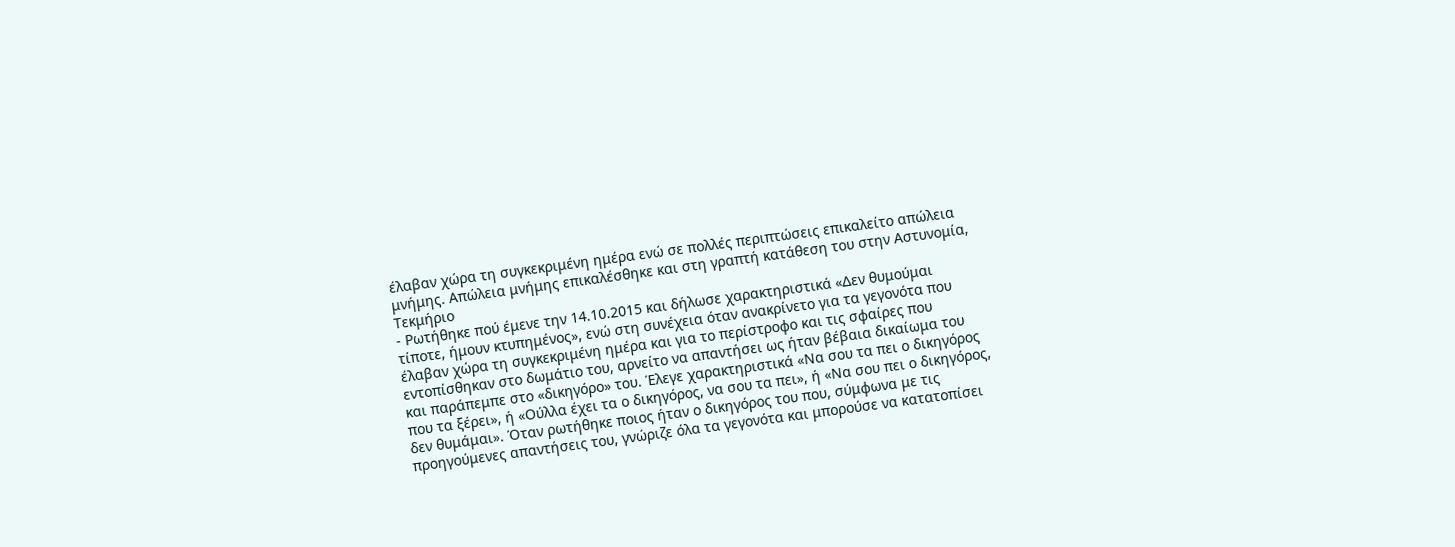έλαβαν χώρα τη συγκεκριμένη ημέρα ενώ σε πολλές περιπτώσεις επικαλείτο απώλεια μνήμης. Απώλεια μνήμης επικαλέσθηκε και στη γραπτή κατάθεση του στην Αστυνομία, Τεκμήριο
- Ρωτήθηκε πού έμενε την 14.10.2015 και δήλωσε χαρακτηριστικά «Δεν θυμούμαι τίποτε, ήμουν κτυπημένος», ενώ στη συνέχεια όταν ανακρίνετο για τα γεγονότα που έλαβαν χώρα τη συγκεκριμένη ημέρα και για το περίστροφο και τις σφαίρες που εντοπίσθηκαν στο δωμάτιο του, αρνείτο να απαντήσει ως ήταν βέβαια δικαίωμα του και παράπεμπε στο «δικηγόρο» του. Έλεγε χαρακτηριστικά «Να σου τα πει ο δικηγόρος που τα ξέρει», ή «Ούλλα έχει τα ο δικηγόρος, να σου τα πει», ή «Να σου πει ο δικηγόρος, δεν θυμάμαι». Όταν ρωτήθηκε ποιος ήταν ο δικηγόρος του που, σύμφωνα με τις προηγούμενες απαντήσεις του, γνώριζε όλα τα γεγονότα και μπορούσε να κατατοπίσει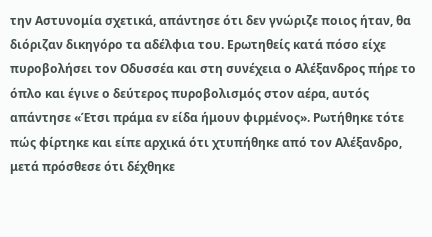την Αστυνομία σχετικά, απάντησε ότι δεν γνώριζε ποιος ήταν, θα διόριζαν δικηγόρο τα αδέλφια του. Ερωτηθείς κατά πόσο είχε πυροβολήσει τον Οδυσσέα και στη συνέχεια ο Αλέξανδρος πήρε το όπλο και έγινε ο δεύτερος πυροβολισμός στον αέρα, αυτός απάντησε «Έτσι πράμα εν είδα ήμουν φιρμένος». Ρωτήθηκε τότε πώς φίρτηκε και είπε αρχικά ότι χτυπήθηκε από τον Αλέξανδρο, μετά πρόσθεσε ότι δέχθηκε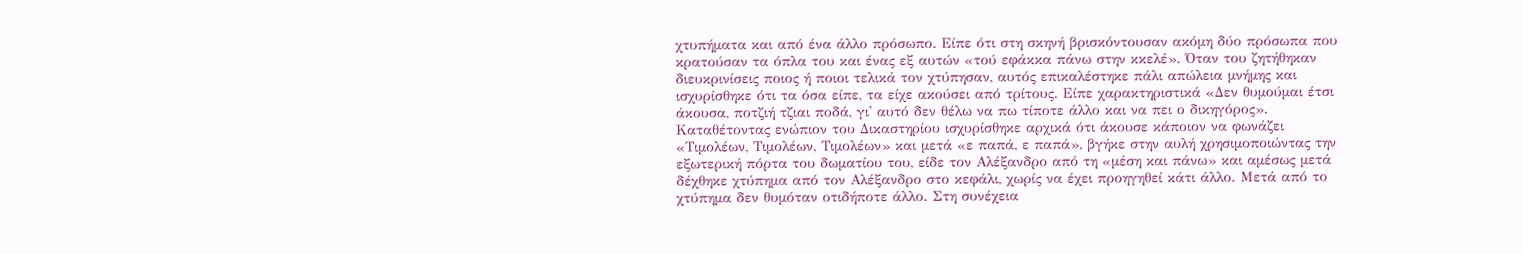χτυπήματα και από ένα άλλο πρόσωπο. Είπε ότι στη σκηνή βρισκόντουσαν ακόμη δύο πρόσωπα που κρατούσαν τα όπλα του και ένας εξ αυτών «τού εφάκκα πάνω στην κκελέ». Όταν του ζητήθηκαν διευκρινίσεις ποιος ή ποιοι τελικά τον χτύπησαν, αυτός επικαλέστηκε πάλι απώλεια μνήμης και ισχυρίσθηκε ότι τα όσα είπε, τα είχε ακούσει από τρίτους. Είπε χαρακτηριστικά «Δεν θυμούμαι έτσι άκουσα, ποτζιή τζιαι ποδά, γι' αυτό δεν θέλω να πω τίποτε άλλο και να πει ο δικηγόρος». Καταθέτοντας ενώπιον του Δικαστηρίου ισχυρίσθηκε αρχικά ότι άκουσε κάποιον να φωνάζει «Τιμολέων, Τιμολέων, Τιμολέων» και μετά «ε παπά, ε παπά», βγήκε στην αυλή χρησιμοποιώντας την εξωτερική πόρτα του δωματίου του, είδε τον Αλέξανδρο από τη «μέση και πάνω» και αμέσως μετά δέχθηκε χτύπημα από τον Αλέξανδρο στο κεφάλι, χωρίς να έχει προηγηθεί κάτι άλλο. Μετά από το χτύπημα δεν θυμόταν οτιδήποτε άλλο. Στη συνέχεια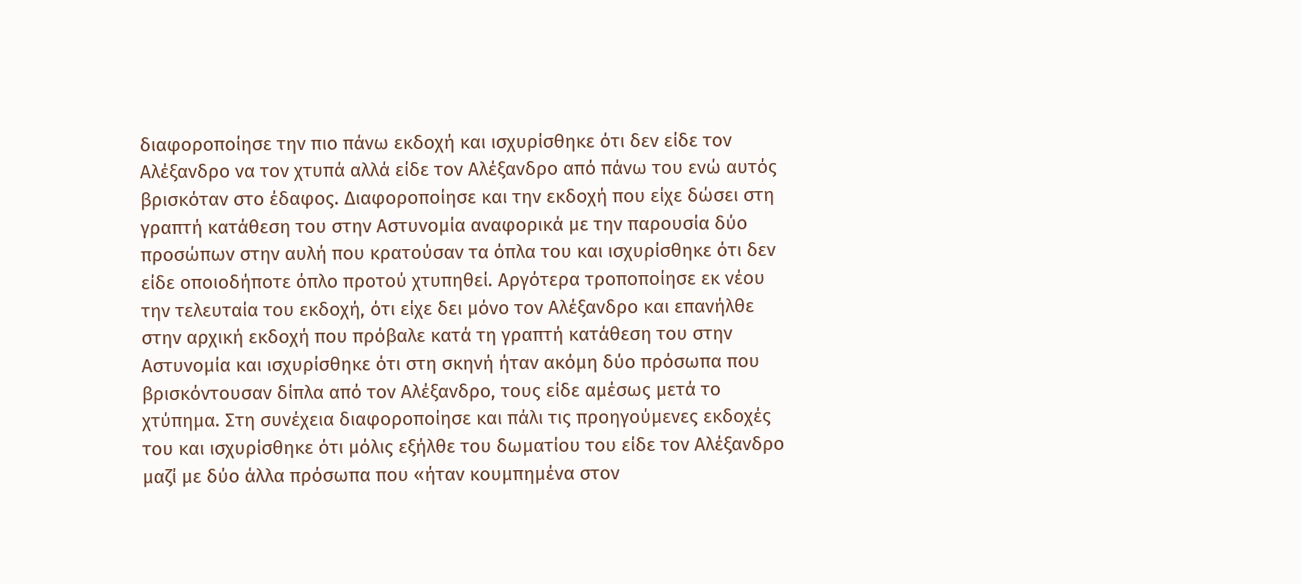διαφοροποίησε την πιο πάνω εκδοχή και ισχυρίσθηκε ότι δεν είδε τον Αλέξανδρο να τον χτυπά αλλά είδε τον Αλέξανδρο από πάνω του ενώ αυτός βρισκόταν στο έδαφος. Διαφοροποίησε και την εκδοχή που είχε δώσει στη γραπτή κατάθεση του στην Αστυνομία αναφορικά με την παρουσία δύο προσώπων στην αυλή που κρατούσαν τα όπλα του και ισχυρίσθηκε ότι δεν είδε οποιοδήποτε όπλο προτού χτυπηθεί. Αργότερα τροποποίησε εκ νέου την τελευταία του εκδοχή, ότι είχε δει μόνο τον Αλέξανδρο και επανήλθε στην αρχική εκδοχή που πρόβαλε κατά τη γραπτή κατάθεση του στην Αστυνομία και ισχυρίσθηκε ότι στη σκηνή ήταν ακόμη δύο πρόσωπα που βρισκόντουσαν δίπλα από τον Αλέξανδρο, τους είδε αμέσως μετά το χτύπημα. Στη συνέχεια διαφοροποίησε και πάλι τις προηγούμενες εκδοχές του και ισχυρίσθηκε ότι μόλις εξήλθε του δωματίου του είδε τον Αλέξανδρο μαζί με δύο άλλα πρόσωπα που «ήταν κουμπημένα στον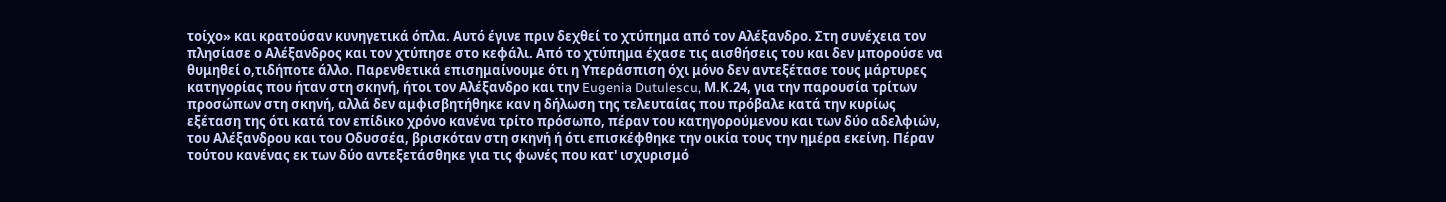τοίχο» και κρατούσαν κυνηγετικά όπλα. Αυτό έγινε πριν δεχθεί το χτύπημα από τον Αλέξανδρο. Στη συνέχεια τον πλησίασε ο Αλέξανδρος και τον χτύπησε στο κεφάλι. Από το χτύπημα έχασε τις αισθήσεις του και δεν μπορούσε να θυμηθεί ο,τιδήποτε άλλο. Παρενθετικά επισημαίνουμε ότι η Υπεράσπιση όχι μόνο δεν αντεξέτασε τους μάρτυρες κατηγορίας που ήταν στη σκηνή, ήτοι τον Αλέξανδρο και την Eugenia Dutulescu, Μ.Κ.24, για την παρουσία τρίτων προσώπων στη σκηνή, αλλά δεν αμφισβητήθηκε καν η δήλωση της τελευταίας που πρόβαλε κατά την κυρίως εξέταση της ότι κατά τον επίδικο χρόνο κανένα τρίτο πρόσωπο, πέραν του κατηγορούμενου και των δύο αδελφιών, του Αλέξανδρου και του Οδυσσέα, βρισκόταν στη σκηνή ή ότι επισκέφθηκε την οικία τους την ημέρα εκείνη. Πέραν τούτου κανένας εκ των δύο αντεξετάσθηκε για τις φωνές που κατ' ισχυρισμό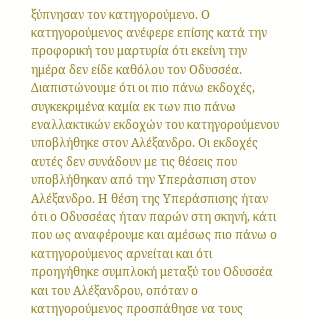ξύπνησαν τον κατηγορούμενο. Ο κατηγορούμενος ανέφερε επίσης κατά την προφορική του μαρτυρία ότι εκείνη την ημέρα δεν είδε καθόλου τον Οδυσσέα. Διαπιστώνουμε ότι οι πιο πάνω εκδοχές, συγκεκριμένα καμία εκ των πιο πάνω εναλλακτικών εκδοχών του κατηγορούμενου υποβλήθηκε στον Αλέξανδρο. Οι εκδοχές αυτές δεν συνάδουν με τις θέσεις που υποβλήθηκαν από την Υπεράσπιση στον Αλέξανδρο. Η θέση της Υπεράσπισης ήταν ότι ο Οδυσσέας ήταν παρών στη σκηνή, κάτι που ως αναφέρουμε και αμέσως πιο πάνω ο κατηγορούμενος αρνείται και ότι προηγήθηκε συμπλοκή μεταξύ του Οδυσσέα και του Αλέξανδρου, οπόταν ο κατηγορούμενος προσπάθησε να τους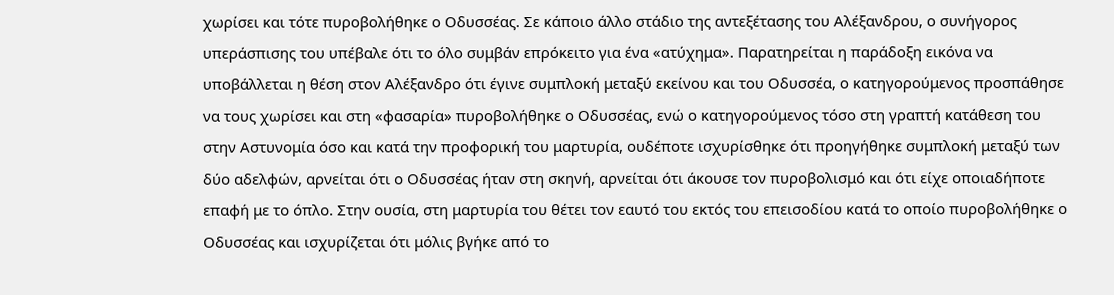χωρίσει και τότε πυροβολήθηκε ο Οδυσσέας. Σε κάποιο άλλο στάδιο της αντεξέτασης του Αλέξανδρου, ο συνήγορος υπεράσπισης του υπέβαλε ότι το όλο συμβάν επρόκειτο για ένα «ατύχημα». Παρατηρείται η παράδοξη εικόνα να υποβάλλεται η θέση στον Αλέξανδρο ότι έγινε συμπλοκή μεταξύ εκείνου και του Οδυσσέα, ο κατηγορούμενος προσπάθησε να τους χωρίσει και στη «φασαρία» πυροβολήθηκε ο Οδυσσέας, ενώ ο κατηγορούμενος τόσο στη γραπτή κατάθεση του στην Αστυνομία όσο και κατά την προφορική του μαρτυρία, ουδέποτε ισχυρίσθηκε ότι προηγήθηκε συμπλοκή μεταξύ των δύο αδελφών, αρνείται ότι ο Οδυσσέας ήταν στη σκηνή, αρνείται ότι άκουσε τον πυροβολισμό και ότι είχε οποιαδήποτε επαφή με το όπλο. Στην ουσία, στη μαρτυρία του θέτει τον εαυτό του εκτός του επεισοδίου κατά το οποίο πυροβολήθηκε ο Οδυσσέας και ισχυρίζεται ότι μόλις βγήκε από το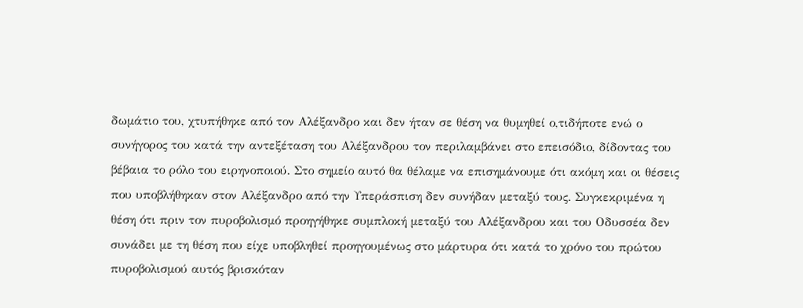δωμάτιο του, χτυπήθηκε από τον Αλέξανδρο και δεν ήταν σε θέση να θυμηθεί ο,τιδήποτε ενώ ο συνήγορος του κατά την αντεξέταση του Αλέξανδρου τον περιλαμβάνει στο επεισόδιο, δίδοντας του βέβαια το ρόλο του ειρηνοποιού. Στο σημείο αυτό θα θέλαμε να επισημάνουμε ότι ακόμη και οι θέσεις που υποβλήθηκαν στον Αλέξανδρο από την Υπεράσπιση δεν συνήδαν μεταξύ τους. Συγκεκριμένα η θέση ότι πριν τον πυροβολισμό προηγήθηκε συμπλοκή μεταξύ του Αλέξανδρου και του Οδυσσέα δεν συνάδει με τη θέση που είχε υποβληθεί προηγουμένως στο μάρτυρα ότι κατά το χρόνο του πρώτου πυροβολισμού αυτός βρισκόταν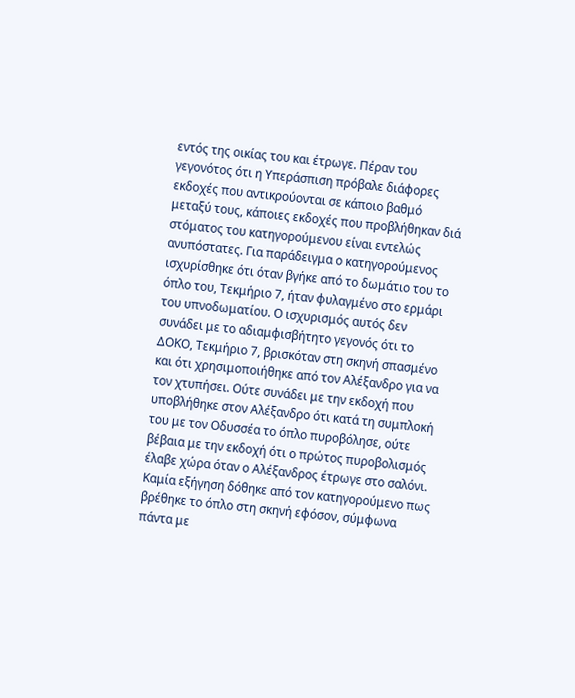εντός της οικίας του και έτρωγε. Πέραν του γεγονότος ότι η Υπεράσπιση πρόβαλε διάφορες εκδοχές που αντικρούονται σε κάποιο βαθμό μεταξύ τους, κάποιες εκδοχές που προβλήθηκαν διά στόματος του κατηγορούμενου είναι εντελώς ανυπόστατες. Για παράδειγμα ο κατηγορούμενος ισχυρίσθηκε ότι όταν βγήκε από το δωμάτιο του το όπλο του, Τεκμήριο 7, ήταν φυλαγμένο στο ερμάρι του υπνοδωματίου. Ο ισχυρισμός αυτός δεν συνάδει με το αδιαμφισβήτητο γεγονός ότι το ΔΟΚΟ, Τεκμήριο 7, βρισκόταν στη σκηνή σπασμένο και ότι χρησιμοποιήθηκε από τον Αλέξανδρο για να τον χτυπήσει. Ούτε συνάδει με την εκδοχή που υποβλήθηκε στον Αλέξανδρο ότι κατά τη συμπλοκή του με τον Οδυσσέα το όπλο πυροβόλησε, ούτε βέβαια με την εκδοχή ότι ο πρώτος πυροβολισμός έλαβε χώρα όταν ο Αλέξανδρος έτρωγε στο σαλόνι. Καμία εξήγηση δόθηκε από τον κατηγορούμενο πως βρέθηκε το όπλο στη σκηνή εφόσον, σύμφωνα πάντα με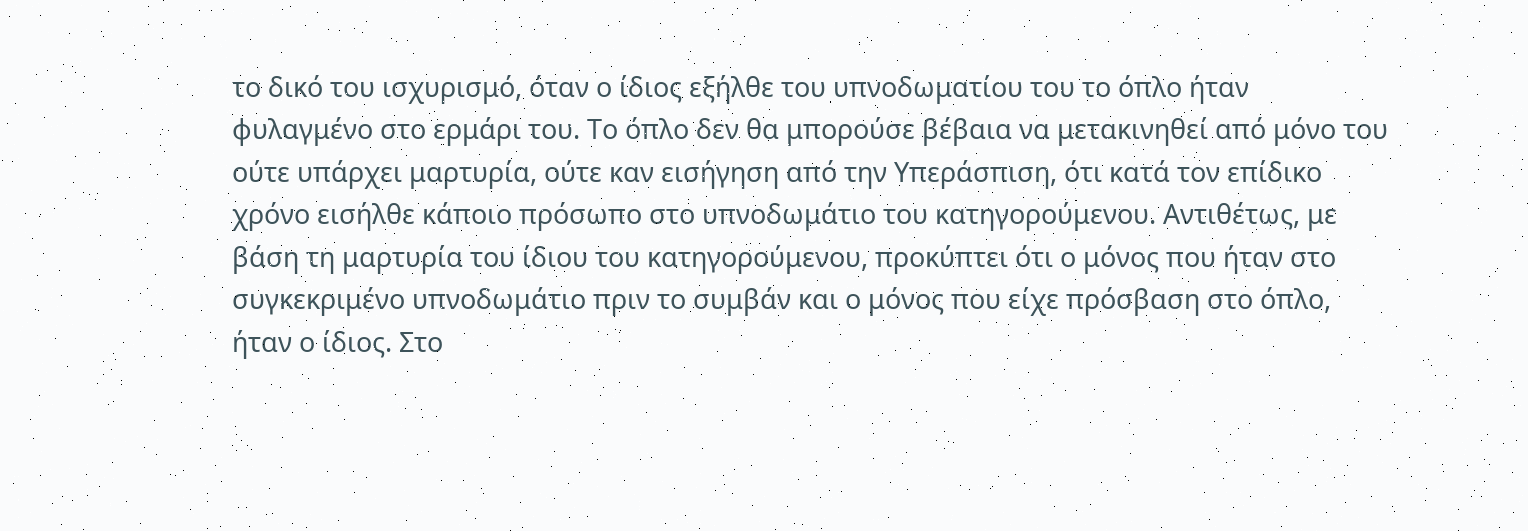το δικό του ισχυρισμό, όταν ο ίδιος εξήλθε του υπνοδωματίου του το όπλο ήταν φυλαγμένο στο ερμάρι του. Το όπλο δεν θα μπορούσε βέβαια να μετακινηθεί από μόνο του ούτε υπάρχει μαρτυρία, ούτε καν εισήγηση από την Υπεράσπιση, ότι κατά τον επίδικο χρόνο εισήλθε κάποιο πρόσωπο στο υπνοδωμάτιο του κατηγορούμενου. Αντιθέτως, με βάση τη μαρτυρία του ίδιου του κατηγορούμενου, προκύπτει ότι ο μόνος που ήταν στο συγκεκριμένο υπνοδωμάτιο πριν το συμβάν και ο μόνος που είχε πρόσβαση στο όπλο, ήταν ο ίδιος. Στο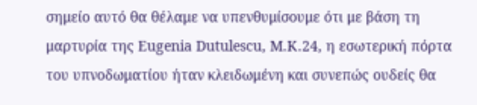σημείο αυτό θα θέλαμε να υπενθυμίσουμε ότι με βάση τη μαρτυρία της Eugenia Dutulescu, Μ.Κ.24, η εσωτερική πόρτα του υπνοδωματίου ήταν κλειδωμένη και συνεπώς ουδείς θα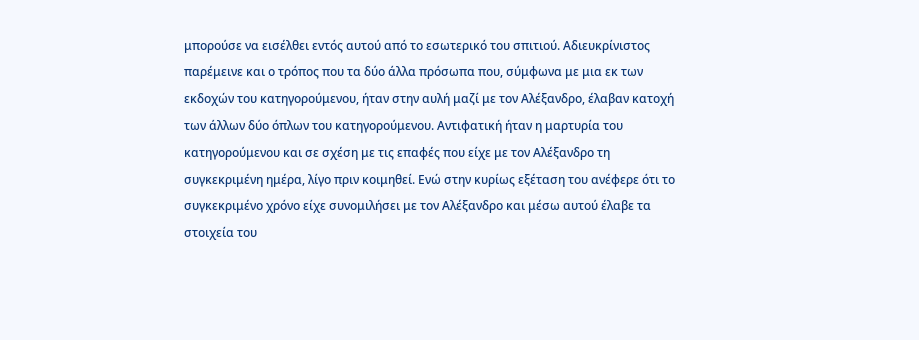μπορούσε να εισέλθει εντός αυτού από το εσωτερικό του σπιτιού. Αδιευκρίνιστος παρέμεινε και ο τρόπος που τα δύο άλλα πρόσωπα που, σύμφωνα με μια εκ των εκδοχών του κατηγορούμενου, ήταν στην αυλή μαζί με τον Αλέξανδρο, έλαβαν κατοχή των άλλων δύο όπλων του κατηγορούμενου. Αντιφατική ήταν η μαρτυρία του κατηγορούμενου και σε σχέση με τις επαφές που είχε με τον Αλέξανδρο τη συγκεκριμένη ημέρα, λίγο πριν κοιμηθεί. Ενώ στην κυρίως εξέταση του ανέφερε ότι το συγκεκριμένο χρόνο είχε συνομιλήσει με τον Αλέξανδρο και μέσω αυτού έλαβε τα στοιχεία του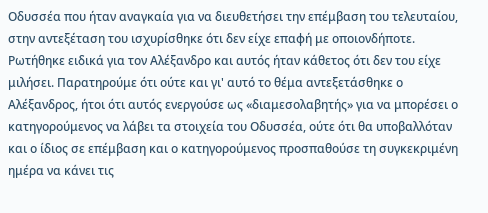Οδυσσέα που ήταν αναγκαία για να διευθετήσει την επέμβαση του τελευταίου, στην αντεξέταση του ισχυρίσθηκε ότι δεν είχε επαφή με οποιονδήποτε. Ρωτήθηκε ειδικά για τον Αλέξανδρο και αυτός ήταν κάθετος ότι δεν του είχε μιλήσει. Παρατηρούμε ότι ούτε και γι' αυτό το θέμα αντεξετάσθηκε ο Αλέξανδρος, ήτοι ότι αυτός ενεργούσε ως «διαμεσολαβητής» για να μπορέσει ο κατηγορούμενος να λάβει τα στοιχεία του Οδυσσέα, ούτε ότι θα υποβαλλόταν και ο ίδιος σε επέμβαση και ο κατηγορούμενος προσπαθούσε τη συγκεκριμένη ημέρα να κάνει τις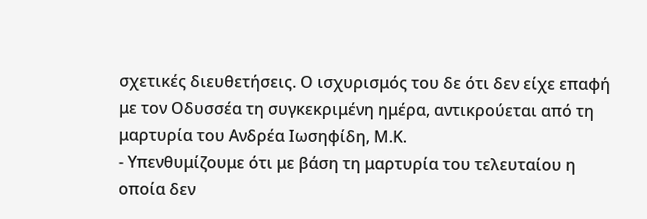σχετικές διευθετήσεις. Ο ισχυρισμός του δε ότι δεν είχε επαφή με τον Οδυσσέα τη συγκεκριμένη ημέρα, αντικρούεται από τη μαρτυρία του Ανδρέα Ιωσηφίδη, Μ.Κ.
- Υπενθυμίζουμε ότι με βάση τη μαρτυρία του τελευταίου η οποία δεν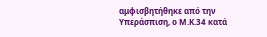αμφισβητήθηκε από την Υπεράσπιση, ο Μ.Κ.34 κατά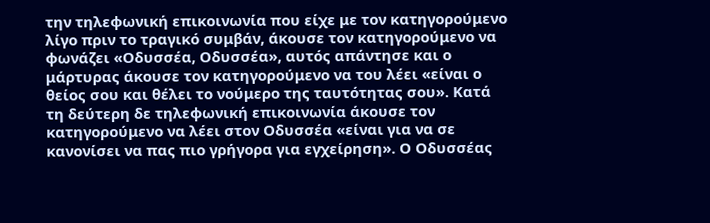την τηλεφωνική επικοινωνία που είχε με τον κατηγορούμενο λίγο πριν το τραγικό συμβάν, άκουσε τον κατηγορούμενο να φωνάζει «Οδυσσέα, Οδυσσέα», αυτός απάντησε και ο μάρτυρας άκουσε τον κατηγορούμενο να του λέει «είναι ο θείος σου και θέλει το νούμερο της ταυτότητας σου». Κατά τη δεύτερη δε τηλεφωνική επικοινωνία άκουσε τον κατηγορούμενο να λέει στον Οδυσσέα «είναι για να σε κανονίσει να πας πιο γρήγορα για εγχείρηση». Ο Οδυσσέας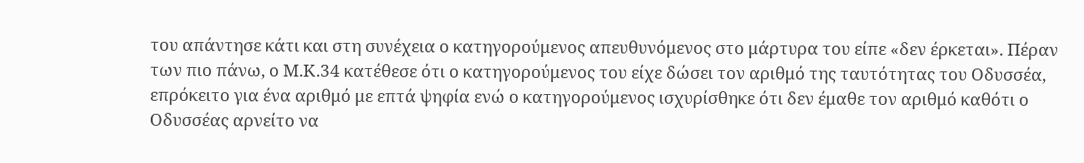του απάντησε κάτι και στη συνέχεια ο κατηγορούμενος απευθυνόμενος στο μάρτυρα του είπε «δεν έρκεται». Πέραν των πιο πάνω, ο Μ.Κ.34 κατέθεσε ότι ο κατηγορούμενος του είχε δώσει τον αριθμό της ταυτότητας του Οδυσσέα, επρόκειτο για ένα αριθμό με επτά ψηφία ενώ ο κατηγορούμενος ισχυρίσθηκε ότι δεν έμαθε τον αριθμό καθότι ο Οδυσσέας αρνείτο να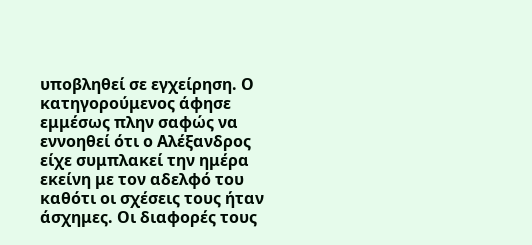υποβληθεί σε εγχείρηση. Ο κατηγορούμενος άφησε εμμέσως πλην σαφώς να εννοηθεί ότι ο Αλέξανδρος είχε συμπλακεί την ημέρα εκείνη με τον αδελφό του καθότι οι σχέσεις τους ήταν άσχημες. Οι διαφορές τους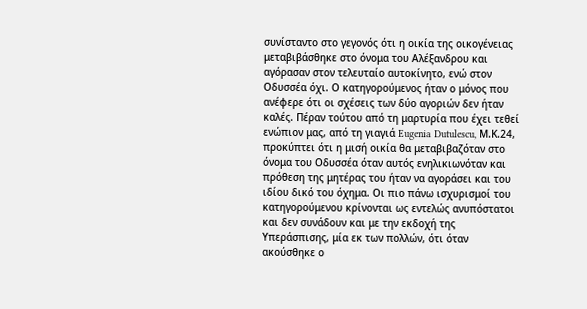συνίσταντο στο γεγονός ότι η οικία της οικογένειας μεταβιβάσθηκε στο όνομα του Αλέξανδρου και αγόρασαν στον τελευταίο αυτοκίνητο, ενώ στον Οδυσσέα όχι. Ο κατηγορούμενος ήταν ο μόνος που ανέφερε ότι οι σχέσεις των δύο αγοριών δεν ήταν καλές. Πέραν τούτου από τη μαρτυρία που έχει τεθεί ενώπιον μας, από τη γιαγιά Eugenia Dutulescu, Μ.Κ.24, προκύπτει ότι η μισή οικία θα μεταβιβαζόταν στο όνομα του Οδυσσέα όταν αυτός ενηλικιωνόταν και πρόθεση της μητέρας του ήταν να αγοράσει και του ιδίου δικό του όχημα. Οι πιο πάνω ισχυρισμοί του κατηγορούμενου κρίνονται ως εντελώς ανυπόστατοι και δεν συνάδουν και με την εκδοχή της Υπεράσπισης, μία εκ των πολλών, ότι όταν ακούσθηκε ο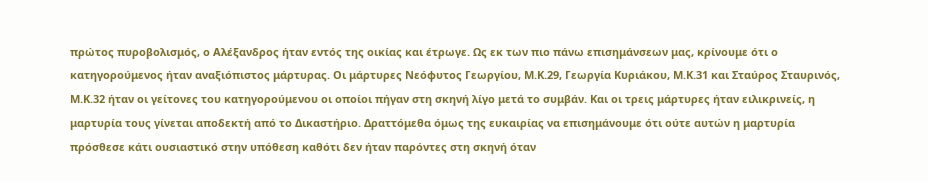πρώτος πυροβολισμός, ο Αλέξανδρος ήταν εντός της οικίας και έτρωγε. Ως εκ των πιο πάνω επισημάνσεων μας, κρίνουμε ότι ο κατηγορούμενος ήταν αναξιόπιστος μάρτυρας. Οι μάρτυρες Νεόφυτος Γεωργίου, Μ.Κ.29, Γεωργία Κυριάκου, Μ.Κ.31 και Σταύρος Σταυρινός, Μ.Κ.32 ήταν οι γείτονες του κατηγορούμενου οι οποίοι πήγαν στη σκηνή λίγο μετά το συμβάν. Και οι τρεις μάρτυρες ήταν ειλικρινείς, η μαρτυρία τους γίνεται αποδεκτή από το Δικαστήριο. Δραττόμεθα όμως της ευκαιρίας να επισημάνουμε ότι ούτε αυτών η μαρτυρία πρόσθεσε κάτι ουσιαστικό στην υπόθεση καθότι δεν ήταν παρόντες στη σκηνή όταν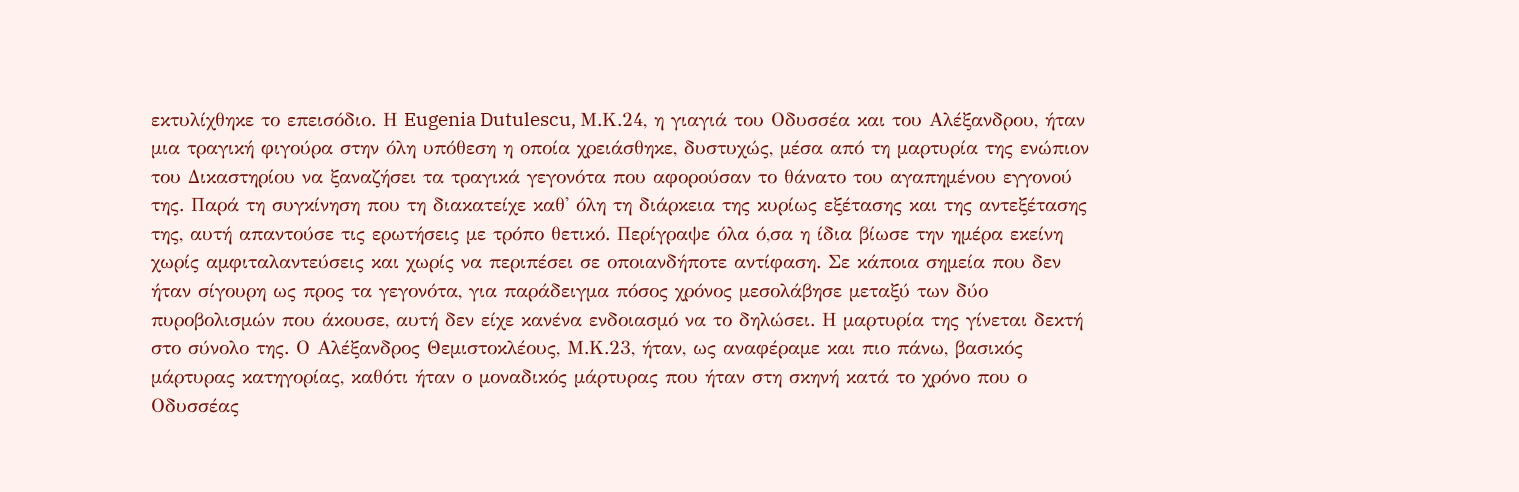εκτυλίχθηκε το επεισόδιο. Η Eugenia Dutulescu, Μ.Κ.24, η γιαγιά του Οδυσσέα και του Αλέξανδρου, ήταν μια τραγική φιγούρα στην όλη υπόθεση η οποία χρειάσθηκε, δυστυχώς, μέσα από τη μαρτυρία της ενώπιον του Δικαστηρίου να ξαναζήσει τα τραγικά γεγονότα που αφορούσαν το θάνατο του αγαπημένου εγγονού της. Παρά τη συγκίνηση που τη διακατείχε καθ' όλη τη διάρκεια της κυρίως εξέτασης και της αντεξέτασης της, αυτή απαντούσε τις ερωτήσεις με τρόπο θετικό. Περίγραψε όλα ό,σα η ίδια βίωσε την ημέρα εκείνη χωρίς αμφιταλαντεύσεις και χωρίς να περιπέσει σε οποιανδήποτε αντίφαση. Σε κάποια σημεία που δεν ήταν σίγουρη ως προς τα γεγονότα, για παράδειγμα πόσος χρόνος μεσολάβησε μεταξύ των δύο πυροβολισμών που άκουσε, αυτή δεν είχε κανένα ενδοιασμό να το δηλώσει. Η μαρτυρία της γίνεται δεκτή στο σύνολο της. Ο Αλέξανδρος Θεμιστοκλέους, Μ.Κ.23, ήταν, ως αναφέραμε και πιο πάνω, βασικός μάρτυρας κατηγορίας, καθότι ήταν ο μοναδικός μάρτυρας που ήταν στη σκηνή κατά το χρόνο που ο Οδυσσέας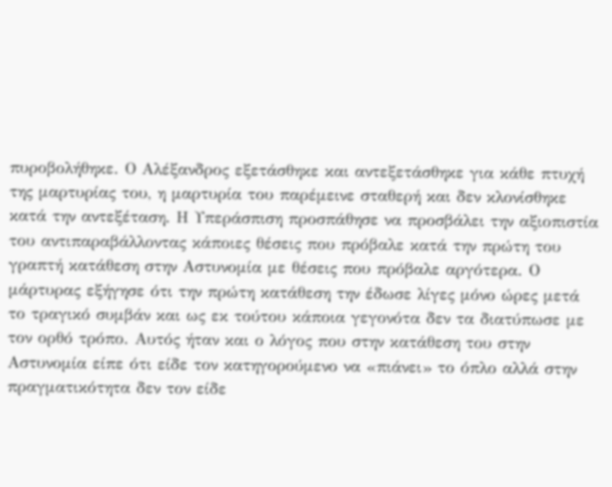πυροβολήθηκε. Ο Αλέξανδρος εξετάσθηκε και αντεξετάσθηκε για κάθε πτυχή της μαρτυρίας του, η μαρτυρία του παρέμεινε σταθερή και δεν κλονίσθηκε κατά την αντεξέταση. Η Υπεράσπιση προσπάθησε να προσβάλει την αξιοπιστία του αντιπαραβάλλοντας κάποιες θέσεις που πρόβαλε κατά την πρώτη του γραπτή κατάθεση στην Αστυνομία με θέσεις που πρόβαλε αργότερα. Ο μάρτυρας εξήγησε ότι την πρώτη κατάθεση την έδωσε λίγες μόνο ώρες μετά το τραγικό συμβάν και ως εκ τούτου κάποια γεγονότα δεν τα διατύπωσε με τον ορθό τρόπο. Αυτός ήταν και ο λόγος που στην κατάθεση του στην Αστυνομία είπε ότι είδε τον κατηγορούμενο να «πιάνει» το όπλο αλλά στην πραγματικότητα δεν τον είδε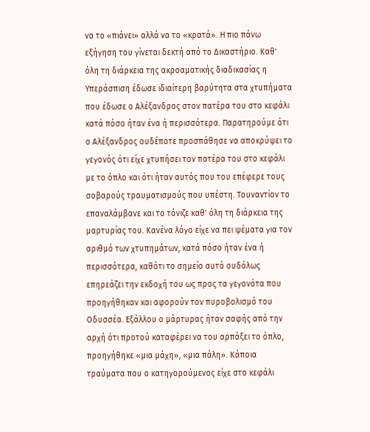να το «πιάνει» αλλά να το «κρατά». Η πιο πάνω εξήγηση του γίνεται δεκτή από το Δικαστήριο. Καθ' όλη τη διάρκεια της ακροαματικής διαδικασίας η Υπεράσπιση έδωσε ιδιαίτερη βαρύτητα στα χτυπήματα που έδωσε ο Αλέξανδρος στον πατέρα του στο κεφάλι κατά πόσο ήταν ένα ή περισσότερα. Παρατηρούμε ότι ο Αλέξανδρος ουδέποτε προσπάθησε να αποκρύψει το γεγονός ότι είχε χτυπήσει τον πατέρα του στο κεφάλι με το όπλο και ότι ήταν αυτός που του επέφερε τους σοβαρούς τραυματισμούς που υπέστη. Τουναντίον το επαναλάμβανε και το τόνιζε καθ' όλη τη διάρκεια της μαρτυρίας του. Κανένα λόγο είχε να πει ψέματα για τον αριθμό των χτυπημάτων, κατά πόσο ήταν ένα ή περισσότερα, καθότι το σημείο αυτό ουδόλως επηρεάζει την εκδοχή του ως προς τα γεγονότα που προηγήθηκαν και αφορούν τον πυροβολισμό του Οδυσσέα. Εξάλλου ο μάρτυρας ήταν σαφής από την αρχή ότι προτού καταφέρει να του αρπάξει το όπλο, προηγήθηκε «μια μάχη», «μια πάλη». Κάποια τραύματα που ο κατηγορούμενος είχε στο κεφάλι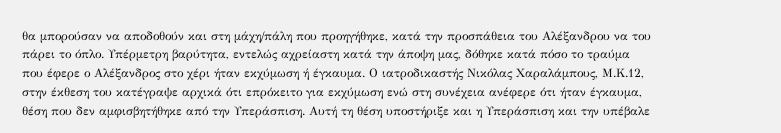θα μπορούσαν να αποδοθούν και στη μάχη/πάλη που προηγήθηκε, κατά την προσπάθεια του Αλέξανδρου να του πάρει το όπλο. Υπέρμετρη βαρύτητα, εντελώς αχρείαστη κατά την άποψη μας, δόθηκε κατά πόσο το τραύμα που έφερε ο Αλέξανδρος στο χέρι ήταν εκχύμωση ή έγκαυμα. Ο ιατροδικαστής Νικόλας Χαραλάμπους, Μ.Κ.12, στην έκθεση του κατέγραψε αρχικά ότι επρόκειτο για εκχύμωση ενώ στη συνέχεια ανέφερε ότι ήταν έγκαυμα, θέση που δεν αμφισβητήθηκε από την Υπεράσπιση. Αυτή τη θέση υποστήριξε και η Υπεράσπιση και την υπέβαλε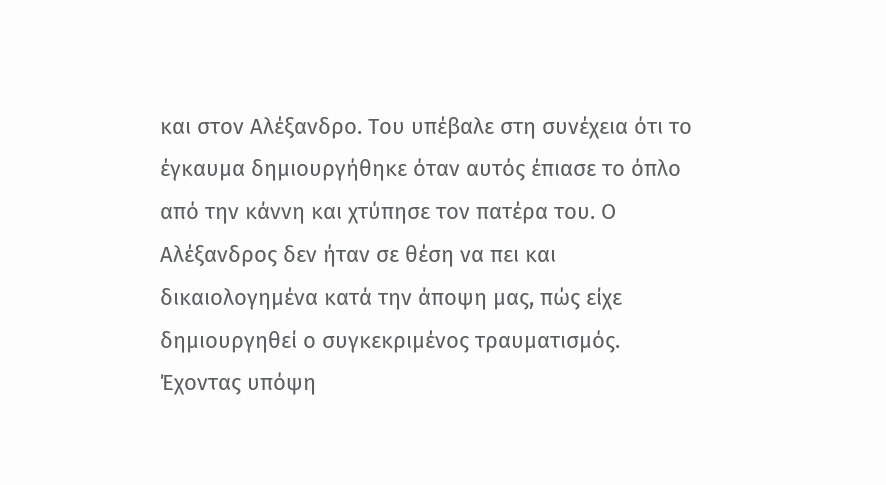και στον Αλέξανδρο. Του υπέβαλε στη συνέχεια ότι το έγκαυμα δημιουργήθηκε όταν αυτός έπιασε το όπλο από την κάννη και χτύπησε τον πατέρα του. Ο Αλέξανδρος δεν ήταν σε θέση να πει και δικαιολογημένα κατά την άποψη μας, πώς είχε δημιουργηθεί ο συγκεκριμένος τραυματισμός. Έχοντας υπόψη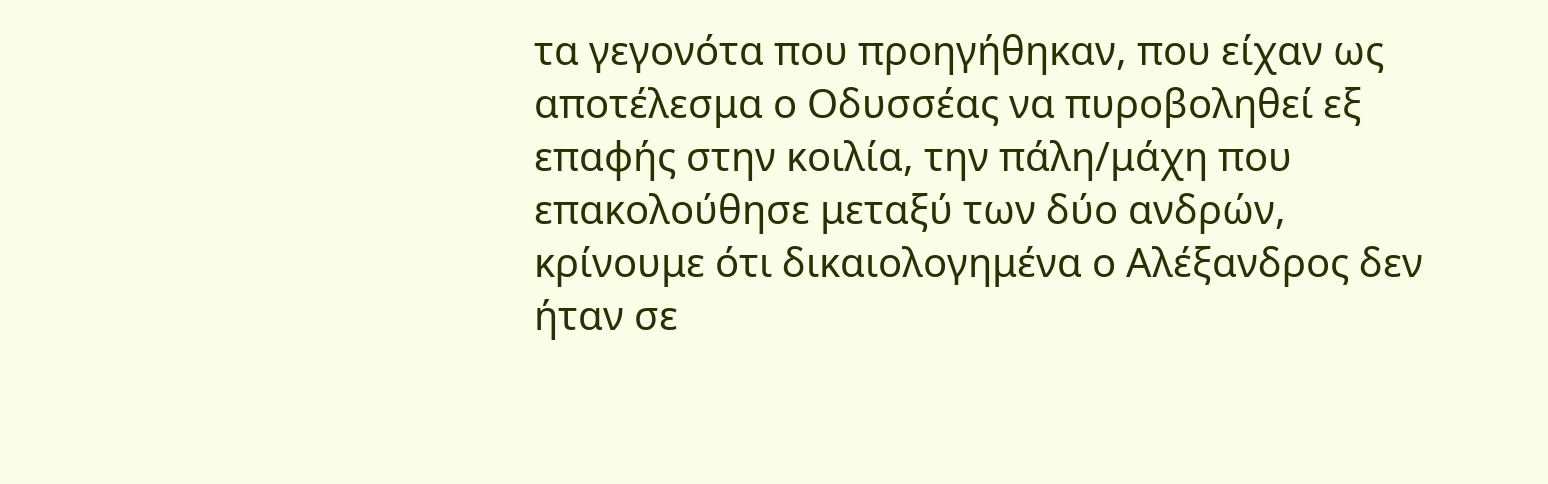τα γεγονότα που προηγήθηκαν, που είχαν ως αποτέλεσμα ο Οδυσσέας να πυροβοληθεί εξ επαφής στην κοιλία, την πάλη/μάχη που επακολούθησε μεταξύ των δύο ανδρών, κρίνουμε ότι δικαιολογημένα ο Αλέξανδρος δεν ήταν σε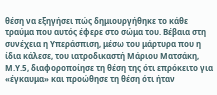θέση να εξηγήσει πώς δημιουργήθηκε το κάθε τραύμα που αυτός έφερε στο σώμα του. Βέβαια στη συνέχεια η Υπεράσπιση, μέσω του μάρτυρα που η ίδια κάλεσε, του ιατροδικαστή Μάριου Ματσάκη, Μ.Υ.5, διαφοροποίησε τη θέση της ότι επρόκειτο για «έγκαυμα» και προώθησε τη θέση ότι ήταν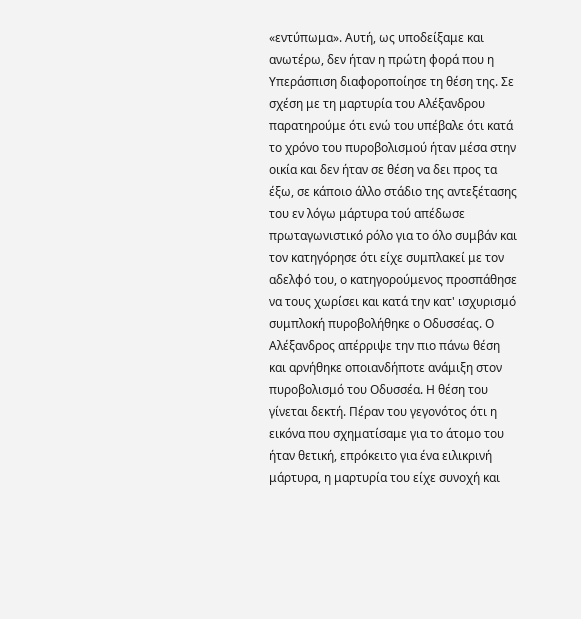«εντύπωμα». Αυτή, ως υποδείξαμε και ανωτέρω, δεν ήταν η πρώτη φορά που η Υπεράσπιση διαφοροποίησε τη θέση της. Σε σχέση με τη μαρτυρία του Αλέξανδρου παρατηρούμε ότι ενώ του υπέβαλε ότι κατά το χρόνο του πυροβολισμού ήταν μέσα στην οικία και δεν ήταν σε θέση να δει προς τα έξω, σε κάποιο άλλο στάδιο της αντεξέτασης του εν λόγω μάρτυρα τού απέδωσε πρωταγωνιστικό ρόλο για το όλο συμβάν και τον κατηγόρησε ότι είχε συμπλακεί με τον αδελφό του, ο κατηγορούμενος προσπάθησε να τους χωρίσει και κατά την κατ' ισχυρισμό συμπλοκή πυροβολήθηκε ο Οδυσσέας. Ο Αλέξανδρος απέρριψε την πιο πάνω θέση και αρνήθηκε οποιανδήποτε ανάμιξη στον πυροβολισμό του Οδυσσέα. Η θέση του γίνεται δεκτή. Πέραν του γεγονότος ότι η εικόνα που σχηματίσαμε για το άτομο του ήταν θετική, επρόκειτο για ένα ειλικρινή μάρτυρα, η μαρτυρία του είχε συνοχή και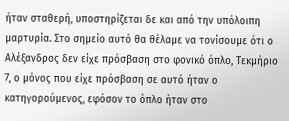ήταν σταθερή, υποστηρίζεται δε και από την υπόλοιπη μαρτυρία. Στο σημείο αυτό θα θέλαμε να τονίσουμε ότι ο Αλέξανδρος δεν είχε πρόσβαση στο φονικό όπλο, Τεκμήριο 7, ο μόνος που είχε πρόσβαση σε αυτό ήταν ο κατηγορούμενος, εφόσον το όπλο ήταν στο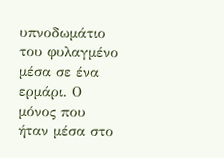υπνοδωμάτιο του φυλαγμένο μέσα σε ένα ερμάρι. Ο μόνος που ήταν μέσα στο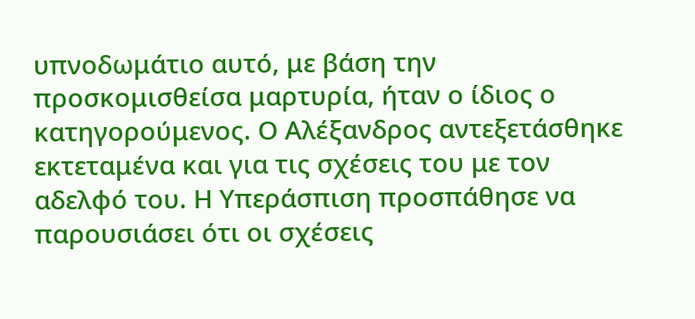υπνοδωμάτιο αυτό, με βάση την προσκομισθείσα μαρτυρία, ήταν ο ίδιος ο κατηγορούμενος. Ο Αλέξανδρος αντεξετάσθηκε εκτεταμένα και για τις σχέσεις του με τον αδελφό του. Η Υπεράσπιση προσπάθησε να παρουσιάσει ότι οι σχέσεις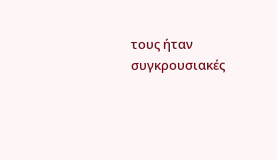τους ήταν συγκρουσιακές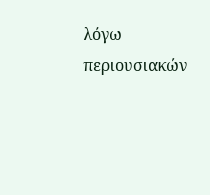λόγω περιουσιακών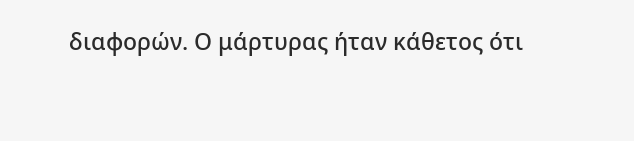διαφορών. Ο μάρτυρας ήταν κάθετος ότι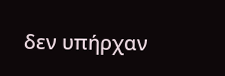δεν υπήρχαν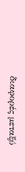διαφορές μεταξύ